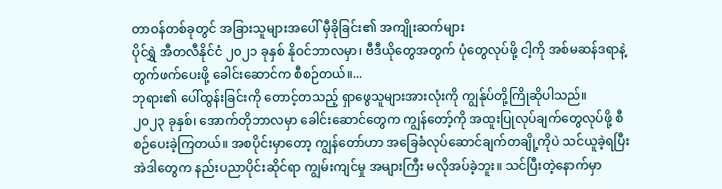တာဝန်တစ်ခုတွင် အခြားသူများအပေါ် မှီခိုခြင်း၏ အကျိုးဆက်များ
ပိုင်ရွှဲ အီတလီနိုင်ငံ ၂၀၂၁ ခုနှစ် နိုဝင်ဘာလမှာ၊ ဗီဒီယိုတွေအတွက် ပုံတွေလုပ်ဖို့ ငါ့ကို အစ်မဆန်ဒရာနဲ့ တွက်ဖက်ပေးဖို့ ခေါင်းဆောင်က စီစဉ်တယ်။...
ဘုရား၏ ပေါ်ထွန်းခြင်းကို တောင့်တသည့် ရှာဖွေသူများအားလုံးကို ကျွန်ုပ်တို့ကြိုဆိုပါသည်။
၂၀၂၃ ခုနှစ်၊ အောက်တိုဘာလမှာ ခေါင်းဆောင်တွေက ကျွန်တော့်ကို အထူးပြုလုပ်ချက်တွေလုပ်ဖို့ စီစဉ်ပေးခဲ့ကြတယ်။ အစပိုင်းမှာတော့ ကျွန်တော်ဟာ အခြေခံလုပ်ဆောင်ချက်တချို့ကိုပဲ သင်ယူခဲ့ရပြီး အဲဒါတွေက နည်းပညာပိုင်းဆိုင်ရာ ကျွမ်းကျင်မှု အများကြီး မလိုအပ်ခဲ့ဘူး။ သင်ပြီးတဲ့နောက်မှာ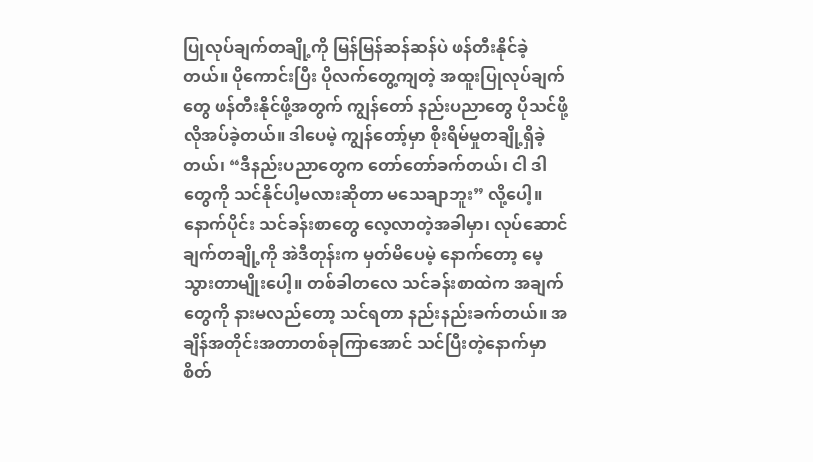ပြုလုပ်ချက်တချို့ကို မြန်မြန်ဆန်ဆန်ပဲ ဖန်တီးနိုင်ခဲ့တယ်။ ပိုကောင်းပြီး ပိုလက်တွေ့ကျတဲ့ အထူးပြုလုပ်ချက်တွေ ဖန်တီးနိုင်ဖို့အတွက် ကျွန်တော် နည်းပညာတွေ ပိုသင်ဖို့ လိုအပ်ခဲ့တယ်။ ဒါပေမဲ့ ကျွန်တော့်မှာ စိုးရိမ်မှုတချို့ရှိခဲ့တယ်၊ “ဒီနည်းပညာတွေက တော်တော်ခက်တယ်၊ ငါ ဒါတွေကို သင်နိုင်ပါ့မလားဆိုတာ မသေချာဘူး” လို့ပေါ့။ နောက်ပိုင်း သင်ခန်းစာတွေ လေ့လာတဲ့အခါမှာ၊ လုပ်ဆောင်ချက်တချို့ကို အဲဒီတုန်းက မှတ်မိပေမဲ့ နောက်တော့ မေ့သွားတာမျိုးပေါ့။ တစ်ခါတလေ သင်ခန်းစာထဲက အချက်တွေကို နားမလည်တော့ သင်ရတာ နည်းနည်းခက်တယ်။ အချိန်အတိုင်းအတာတစ်ခုကြာအောင် သင်ပြီးတဲ့နောက်မှာ စိတ်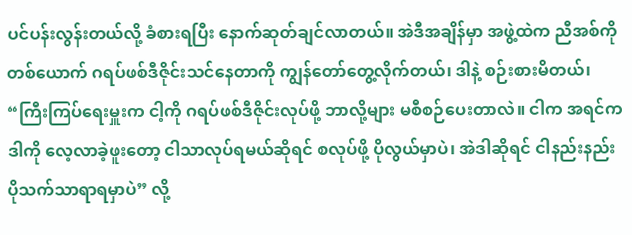ပင်ပန်းလွန်းတယ်လို့ ခံစားရပြီး နောက်ဆုတ်ချင်လာတယ်။ အဲဒီအချိန်မှာ အဖွဲ့ထဲက ညီအစ်ကိုတစ်ယောက် ဂရပ်ဖစ်ဒီဇိုင်းသင်နေတာကို ကျွန်တော်တွေ့လိုက်တယ်၊ ဒါနဲ့ စဉ်းစားမိတယ်၊ “ကြီးကြပ်ရေးမှူးက ငါ့ကို ဂရပ်ဖစ်ဒီဇိုင်းလုပ်ဖို့ ဘာလို့များ မစီစဉ်ပေးတာလဲ။ ငါက အရင်က ဒါကို လေ့လာခဲ့ဖူးတော့ ငါသာလုပ်ရမယ်ဆိုရင် စလုပ်ဖို့ ပိုလွယ်မှာပဲ၊ အဲဒါဆိုရင် ငါနည်းနည်း ပိုသက်သာရာရမှာပဲ” လို့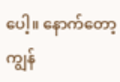ပေါ့။ နောက်တော့ ကျွန်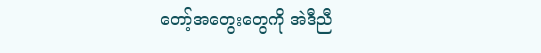တော့်အတွေးတွေကို အဲဒီညီ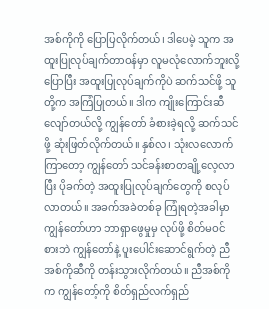အစ်ကိုကို ပြောပြလိုက်တယ်၊ ဒါပေမဲ့ သူက အထူးပြုလုပ်ချက်တာဝန်မှာ လူမလုံလောက်ဘူးလို့ပြောပြီး အထူးပြုလုပ်ချက်ကိုပဲ ဆက်သင်ဖို့ သူတို့က အကြံပြုတယ်။ ဒါက ကျိုးကြောင်းဆီလျော်တယ်လို့ ကျွန်တော် ခံစားခဲ့ရလို့ ဆက်သင်ဖို့ ဆုံးဖြတ်လိုက်တယ်။ နှစ်လ၊ သုံးလလောက်ကြာတော့ ကျွန်တော် သင်ခန်းစာတချို့လေ့လာပြီး ပိုခက်တဲ့ အထူးပြုလုပ်ချက်တွေကို စလုပ်လာတယ်။ အခက်အခဲတစ်ခု ကြုံရတဲ့အခါမှာ ကျွန်တော်ဟာ ဘာရှာဖွေမှုမှ လုပ်ဖို့ စိတ်မဝင်စားဘဲ ကျွန်တော်နဲ့ ပူးပေါင်းဆောင်ရွက်တဲ့ ညီအစ်ကိုဆီကို တန်းသွားလိုက်တယ်။ ညီအစ်ကိုက ကျွန်တော့်ကို စိတ်ရှည်လက်ရှည်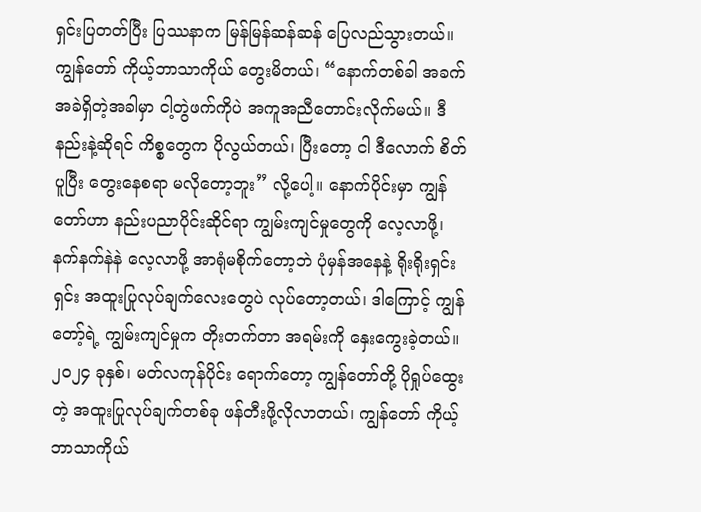ရှင်းပြတတ်ပြီး ပြဿနာက မြန်မြန်ဆန်ဆန် ပြေလည်သွားတယ်။ ကျွန်တော် ကိုယ့်ဘာသာကိုယ် တွေးမိတယ်၊ “နောက်တစ်ခါ အခက်အခဲရှိတဲ့အခါမှာ ငါ့တွဲဖက်ကိုပဲ အကူအညီတောင်းလိုက်မယ်။ ဒီနည်းနဲ့ဆိုရင် ကိစ္စတွေက ပိုလွယ်တယ်၊ ပြီးတော့ ငါ ဒီလောက် စိတ်ပူပြီး တွေးနေစရာ မလိုတော့ဘူး” လို့ပေါ့။ နောက်ပိုင်းမှာ ကျွန်တော်ဟာ နည်းပညာပိုင်းဆိုင်ရာ ကျွမ်းကျင်မှုတွေကို လေ့လာဖို့၊ နက်နက်နဲနဲ လေ့လာဖို့ အာရုံမစိုက်တော့ဘဲ ပုံမှန်အနေနဲ့ ရိုးရိုးရှင်းရှင်း အထူးပြုလုပ်ချက်လေးတွေပဲ လုပ်တော့တယ်၊ ဒါကြောင့် ကျွန်တော့်ရဲ့ ကျွမ်းကျင်မှုက တိုးတက်တာ အရမ်းကို နှေးကွေးခဲ့တယ်။ ၂၀၂၄ ခုနှစ်၊ မတ်လကုန်ပိုင်း ရောက်တော့ ကျွန်တော်တို့ ပိုရှုပ်ထွေးတဲ့ အထူးပြုလုပ်ချက်တစ်ခု ဖန်တီးဖို့လိုလာတယ်၊ ကျွန်တော် ကိုယ့်ဘာသာကိုယ်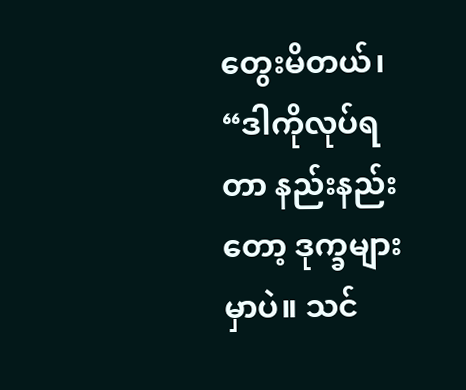တွေးမိတယ်၊ “ဒါကိုလုပ်ရတာ နည်းနည်းတော့ ဒုက္ခများမှာပဲ။ သင်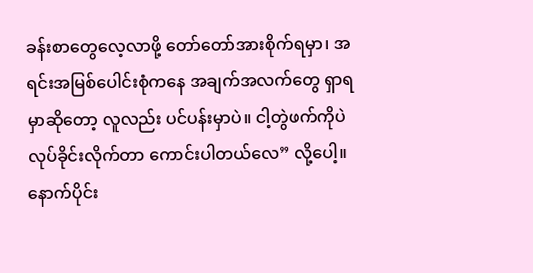ခန်းစာတွေလေ့လာဖို့ တော်တော်အားစိုက်ရမှာ၊ အရင်းအမြစ်ပေါင်းစုံကနေ အချက်အလက်တွေ ရှာရမှာဆိုတော့ လူလည်း ပင်ပန်းမှာပဲ။ ငါ့တွဲဖက်ကိုပဲ လုပ်ခိုင်းလိုက်တာ ကောင်းပါတယ်လေ” လို့ပေါ့။ နောက်ပိုင်း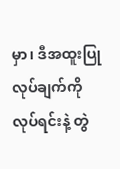မှာ၊ ဒီအထူးပြုလုပ်ချက်ကို လုပ်ရင်းနဲ့ တွဲ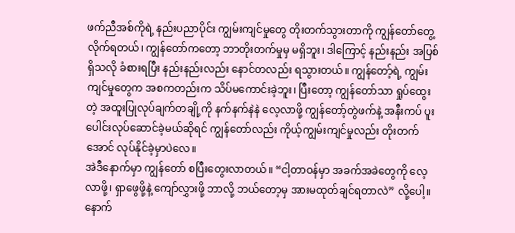ဖက်ညီအစ်ကိုရဲ့ နည်းပညာပိုင်း ကျွမ်းကျင်မှုတွေ တိုးတက်သွားတာကို ကျွန်တော်တွေ့လိုက်ရတယ်၊ ကျွန်တော်ကတော့ ဘာတိုးတက်မှုမှ မရှိဘူး၊ ဒါကြောင့် နည်းနည်း အပြစ်ရှိသလို ခံစားရပြီး နည်းနည်းလည်း နောင်တလည်း ရသွားတယ်။ ကျွန်တော့်ရဲ့ ကျွမ်းကျင်မှုတွေက အစကတည်းက သိပ်မကောင်းခဲ့ဘူး၊ ပြီးတော့ ကျွန်တော်သာ ရှုပ်ထွေးတဲ့ အထူးပြုလုပ်ချက်တချို့ကို နက်နက်နဲနဲ လေ့လာဖို့ ကျွန်တော့်တွဲဖက်နဲ့ အနီးကပ် ပူးပေါင်းလုပ်ဆောင်ခဲ့မယ်ဆိုရင် ကျွန်တော်လည်း ကိုယ့်ကျွမ်းကျင်မှုလည်း တိုးတက်အောင် လုပ်နိုင်ခဲ့မှာပဲလေ။
အဲဒီနောက်မှာ ကျွန်တော် စပြီးတွေးလာတယ်။ “ငါ့တာဝန်မှာ အခက်အခဲတွေကို လေ့လာဖို့၊ ရှာဖွေဖို့နဲ့ ကျော်လွှားဖို့ ဘာလို့ ဘယ်တော့မှ အားမထုတ်ချင်ရတာလဲ” လို့ပေါ့။ နောက်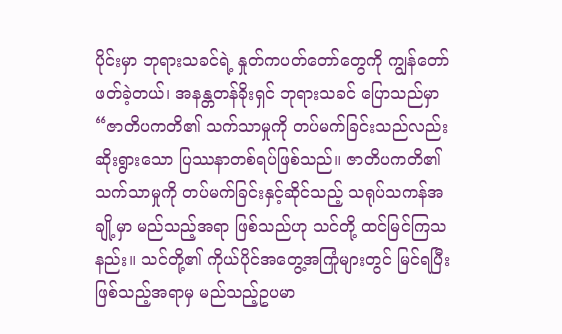ပိုင်းမှာ ဘုရားသခင်ရဲ့ နှုတ်ကပတ်တော်တွေကို ကျွန်တော်ဖတ်ခဲ့တယ်၊ အနန္တတန်ခိုးရှင် ဘုရားသခင် ပြောသည်မှာ “ဇာတိပကတိ၏ သက်သာမှုကို တပ်မက်ခြင်းသည်လည်း ဆိုးရွားသော ပြဿနာတစ်ရပ်ဖြစ်သည်။ ဇာတိပကတိ၏ သက်သာမှုကို တပ်မက်ခြင်းနှင့်ဆိုင်သည့် သရုပ်သကန်အချို့မှာ မည်သည့်အရာ ဖြစ်သည်ဟု သင်တို့ ထင်မြင်ကြသနည်း။ သင်တို့၏ ကိုယ်ပိုင်အတွေ့အကြုံများတွင် မြင်ရပြီးဖြစ်သည့်အရာမှ မည်သည့်ဥပမာ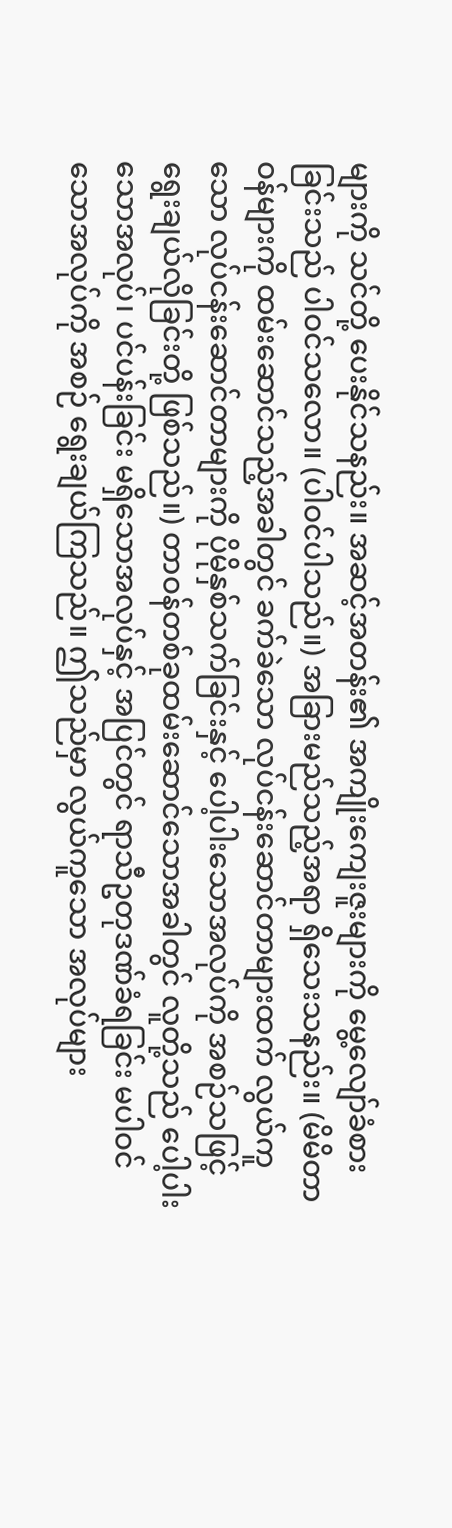များကို သင်တို့ ပေးနိုင်သနည်း။ အဆင့်အတန်း၏ အကျိုးကျေးဇူးများကို မွေ့လျော်ခံစားခြင်းသည် ပါဝင်သလော။ (ပါဝင်ပါသည်။) အခြားမည်သည့်အရာ ရှိသေးသနည်း။ (မိမိတာဝန်များကို ထမ်းဆောင်သည့်အခါတွင် ခက်ခဲသော လုပ်ငန်းဆောင်တာများထက် လွယ်ကူသော လုပ်ငန်းဆောင်တာများကို ပိုမိုနှစ်သက်ခြင်းနှင့် ပေါ့ပါးသောအလုပ်ကို အစဉ်သဖြင့် ရွေးချယ်လိုခြင်းတို့ ဖြစ်သည်။) တာဝန်တစ်ခုထမ်းဆောင်သောအခါတွင် လူတို့သည် ပေါ့ပါးသောအလုပ်၊ ပင်ပန်းခြင်း မရှိသောအလုပ်နှင့် အပြင်တွင် ရာသီဥတုဒဏ်ခံရခြင်း မပါဝင်သောအလုပ်ကို အစဉ် ရွေးချယ်ကြသည်။ ဤသည်မှာ လွယ်ကူသော အလုပ်များ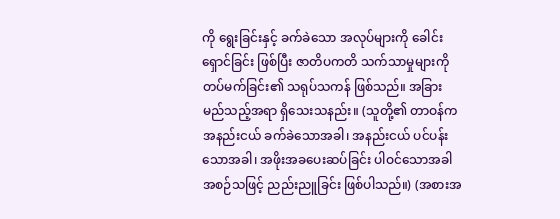ကို ရွေးခြင်းနှင့် ခက်ခဲသော အလုပ်များကို ခေါင်းရှောင်ခြင်း ဖြစ်ပြီး ဇာတိပကတိ သက်သာမှုများကို တပ်မက်ခြင်း၏ သရုပ်သကန် ဖြစ်သည်။ အခြားမည်သည့်အရာ ရှိသေးသနည်း။ (သူတို့၏ တာဝန်က အနည်းငယ် ခက်ခဲသောအခါ၊ အနည်းငယ် ပင်ပန်းသောအခါ၊ အဖိုးအခပေးဆပ်ခြင်း ပါဝင်သောအခါ အစဉ်သဖြင့် ညည်းညူခြင်း ဖြစ်ပါသည်။) (အစားအ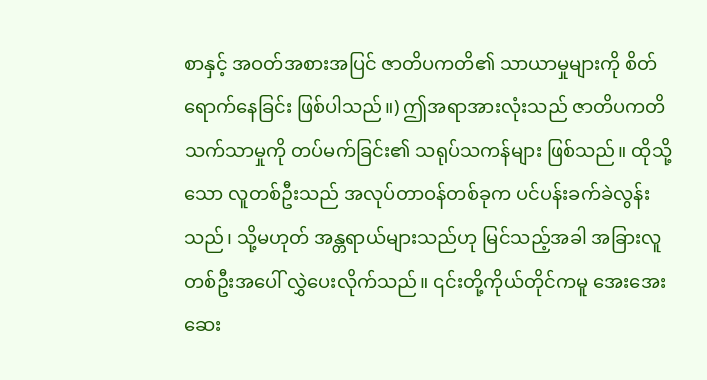စာနှင့် အဝတ်အစားအပြင် ဇာတိပကတိ၏ သာယာမှုများကို စိတ်ရောက်နေခြင်း ဖြစ်ပါသည်။) ဤအရာအားလုံးသည် ဇာတိပကတိ သက်သာမှုကို တပ်မက်ခြင်း၏ သရုပ်သကန်များ ဖြစ်သည်။ ထိုသို့သော လူတစ်ဦးသည် အလုပ်တာဝန်တစ်ခုက ပင်ပန်းခက်ခဲလွန်းသည်၊ သို့မဟုတ် အန္တရာယ်များသည်ဟု မြင်သည့်အခါ အခြားလူတစ်ဦးအပေါ် လွှဲပေးလိုက်သည်။ ၎င်းတို့ကိုယ်တိုင်ကမူ အေးအေးဆေး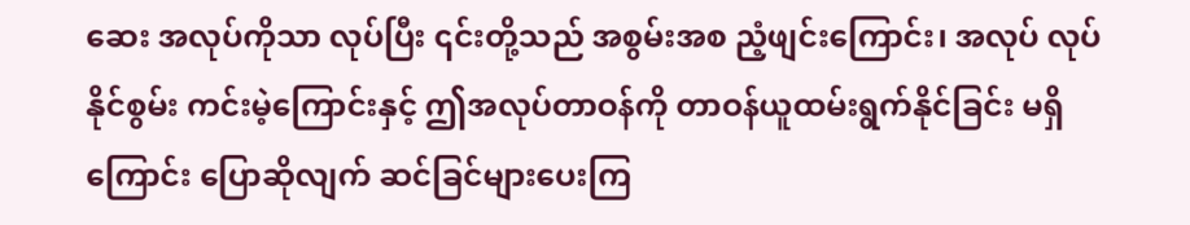ဆေး အလုပ်ကိုသာ လုပ်ပြီး ၎င်းတို့သည် အစွမ်းအစ ညံ့ဖျင်းကြောင်း၊ အလုပ် လုပ်နိုင်စွမ်း ကင်းမဲ့ကြောင်းနှင့် ဤအလုပ်တာဝန်ကို တာဝန်ယူထမ်းရွက်နိုင်ခြင်း မရှိကြောင်း ပြောဆိုလျက် ဆင်ခြင်များပေးကြ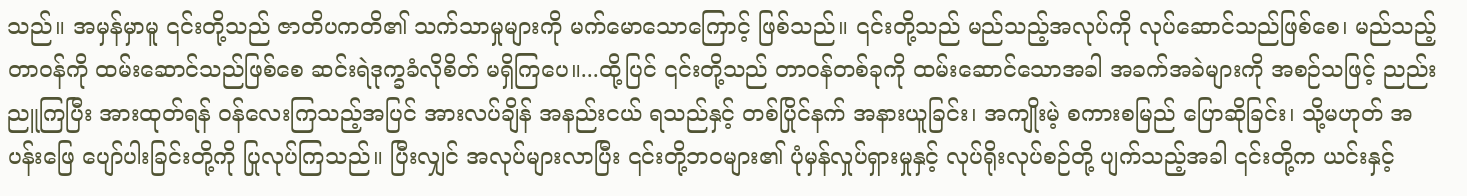သည်။ အမှန်မှာမူ ၎င်းတို့သည် ဇာတိပကတိ၏ သက်သာမှုများကို မက်မောသောကြောင့် ဖြစ်သည်။ ၎င်းတို့သည် မည်သည့်အလုပ်ကို လုပ်ဆောင်သည်ဖြစ်စေ၊ မည်သည့် တာဝန်ကို ထမ်းဆောင်သည်ဖြစ်စေ ဆင်းရဲဒုက္ခခံလိုစိတ် မရှိကြပေ။...ထို့ပြင် ၎င်းတို့သည် တာဝန်တစ်ခုကို ထမ်းဆောင်သောအခါ အခက်အခဲများကို အစဉ်သဖြင့် ညည်းညူကြပြီး အားထုတ်ရန် ဝန်လေးကြသည့်အပြင် အားလပ်ချိန် အနည်းငယ် ရသည်နှင့် တစ်ပြိုင်နက် အနားယူခြင်း၊ အကျိုးမဲ့ စကားစမြည် ပြောဆိုခြင်း၊ သို့မဟုတ် အပန်းဖြေ ပျော်ပါးခြင်းတို့ကို ပြုလုပ်ကြသည်။ ပြီးလျှင် အလုပ်များလာပြီး ၎င်းတို့ဘဝများ၏ ပုံမှန်လှုပ်ရှားမှုနှင့် လုပ်ရိုးလုပ်စဉ်တို့ ပျက်သည့်အခါ ၎င်းတို့က ယင်းနှင့်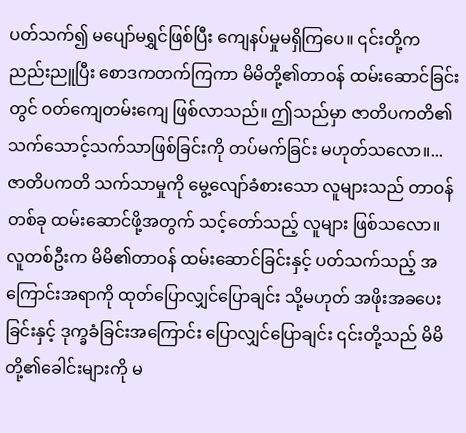ပတ်သက်၍ မပျော်မရွှင်ဖြစ်ပြီး ကျေနပ်မှုမရှိကြပေ။ ၎င်းတို့က ညည်းညူပြီး စောဒကတက်ကြကာ မိမိတို့၏တာဝန် ထမ်းဆောင်ခြင်းတွင် ဝတ်ကျေတမ်းကျေ ဖြစ်လာသည်။ ဤသည်မှာ ဇာတိပကတိ၏ သက်သောင့်သက်သာဖြစ်ခြင်းကို တပ်မက်ခြင်း မဟုတ်သလော။...ဇာတိပကတိ သက်သာမှုကို မွေ့လျော်ခံစားသော လူများသည် တာဝန်တစ်ခု ထမ်းဆောင်ဖို့အတွက် သင့်တော်သည့် လူများ ဖြစ်သလော။ လူတစ်ဦးက မိမိ၏တာဝန် ထမ်းဆောင်ခြင်းနှင့် ပတ်သက်သည့် အကြောင်းအရာကို ထုတ်ပြောလျှင်ပြောချင်း သို့မဟုတ် အဖိုးအခပေးခြင်းနှင့် ဒုက္ခခံခြင်းအကြောင်း ပြောလျှင်ပြောချင်း ၎င်းတို့သည် မိမိတို့၏ခေါင်းများကို မ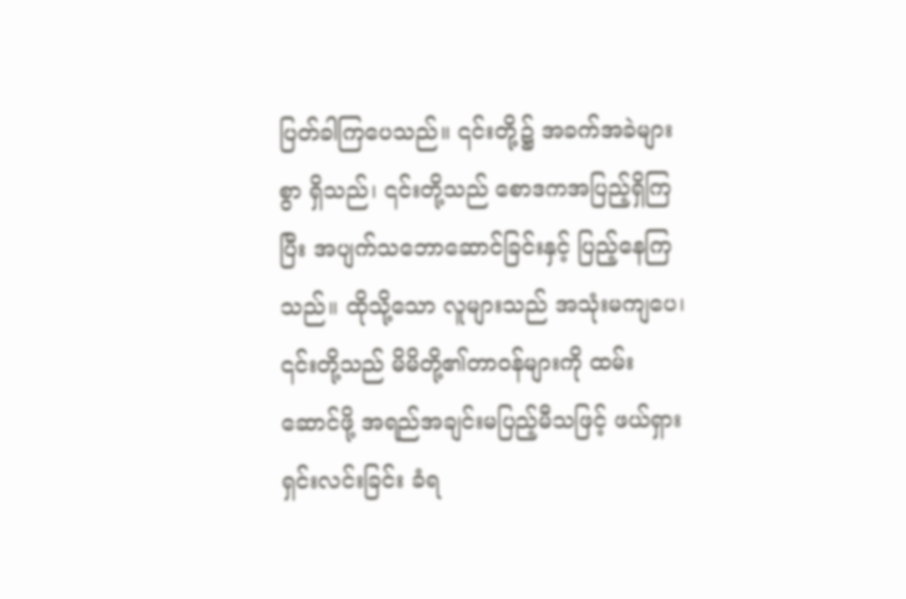ပြတ်ခါကြပေသည်။ ၎င်းတို့၌ အခက်အခဲများစွာ ရှိသည်၊ ၎င်းတို့သည် စောဒကအပြည့်ရှိကြပြီး အပျက်သဘောဆောင်ခြင်းနှင့် ပြည့်နေကြသည်။ ထိုသို့သော လူများသည် အသုံးမကျပေ၊ ၎င်းတို့သည် မိမိတို့၏တာဝန်များကို ထမ်းဆောင်ဖို့ အရည်အချင်းမပြည့်မီသဖြင့် ဖယ်ရှားရှင်းလင်းခြင်း ခံရ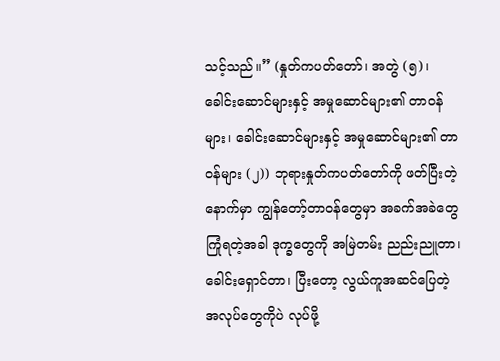သင့်သည်။” (နှုတ်ကပတ်တော်၊ အတွဲ (၅)၊ ခေါင်းဆောင်များနှင့် အမှုဆောင်များ၏ တာဝန်များ၊ ခေါင်းဆောင်များနှင့် အမှုဆောင်များ၏ တာဝန်များ (၂)) ဘုရားနှုတ်ကပတ်တော်ကို ဖတ်ပြီးတဲ့နောက်မှာ ကျွန်တော့်တာဝန်တွေမှာ အခက်အခဲတွေ ကြုံရတဲ့အခါ ဒုက္ခတွေကို အမြဲတမ်း ညည်းညူတာ၊ ခေါင်းရှောင်တာ၊ ပြီးတော့ လွယ်ကူအဆင်ပြေတဲ့ အလုပ်တွေကိုပဲ လုပ်ဖို့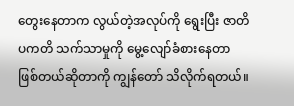တွေးနေတာက လွယ်တဲ့အလုပ်ကို ရွေးပြီး ဇာတိပကတိ သက်သာမှုကို မွေ့လျော်ခံစားနေတာ ဖြစ်တယ်ဆိုတာကို ကျွန်တော် သိလိုက်ရတယ်။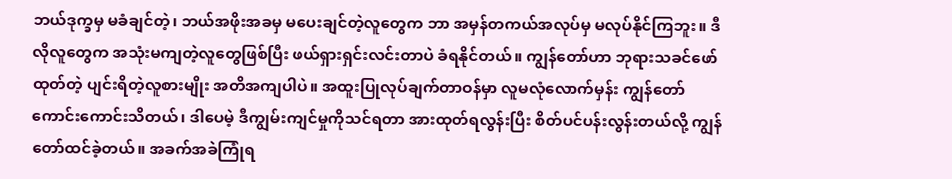ဘယ်ဒုက္ခမှ မခံချင်တဲ့၊ ဘယ်အဖိုးအခမှ မပေးချင်တဲ့လူတွေက ဘာ အမှန်တကယ်အလုပ်မှ မလုပ်နိုင်ကြဘူး။ ဒီလိုလူတွေက အသုံးမကျတဲ့လူတွေဖြစ်ပြီး ဖယ်ရှားရှင်းလင်းတာပဲ ခံရနိုင်တယ်။ ကျွန်တော်ဟာ ဘုရားသခင်ဖော်ထုတ်တဲ့ ပျင်းရိတဲ့လူစားမျိုး အတိအကျပါပဲ။ အထူးပြုလုပ်ချက်တာဝန်မှာ လူမလုံလောက်မှန်း ကျွန်တော်ကောင်းကောင်းသိတယ်၊ ဒါပေမဲ့ ဒီကျွမ်းကျင်မှုကိုသင်ရတာ အားထုတ်ရလွန်းပြီး စိတ်ပင်ပန်းလွန်းတယ်လို့ ကျွန်တော်ထင်ခဲ့တယ်။ အခက်အခဲကြုံရ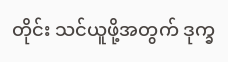တိုင်း သင်ယူဖို့အတွက် ဒုက္ခ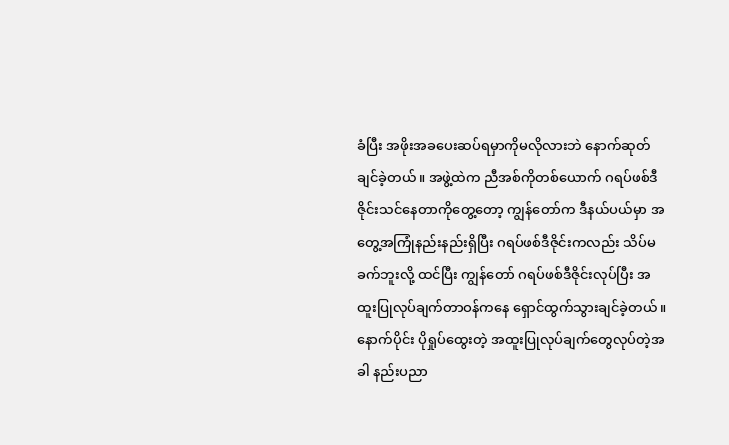ခံပြီး အဖိုးအခပေးဆပ်ရမှာကိုမလိုလားဘဲ နောက်ဆုတ်ချင်ခဲ့တယ်။ အဖွဲ့ထဲက ညီအစ်ကိုတစ်ယောက် ဂရပ်ဖစ်ဒီဇိုင်းသင်နေတာကိုတွေ့တော့ ကျွန်တော်က ဒီနယ်ပယ်မှာ အတွေ့အကြုံနည်းနည်းရှိပြီး ဂရပ်ဖစ်ဒီဇိုင်းကလည်း သိပ်မခက်ဘူးလို့ ထင်ပြီး ကျွန်တော် ဂရပ်ဖစ်ဒီဇိုင်းလုပ်ပြီး အထူးပြုလုပ်ချက်တာဝန်ကနေ ရှောင်ထွက်သွားချင်ခဲ့တယ်။ နောက်ပိုင်း ပိုရှုပ်ထွေးတဲ့ အထူးပြုလုပ်ချက်တွေလုပ်တဲ့အခါ နည်းပညာ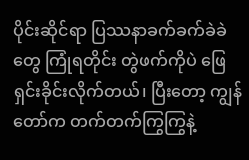ပိုင်းဆိုင်ရာ ပြဿနာခက်ခက်ခဲခဲတွေ ကြုံရတိုင်း တွဲဖက်ကိုပဲ ဖြေရှင်းခိုင်းလိုက်တယ်၊ ပြီးတော့ ကျွန်တော်က တက်တက်ကြွကြွနဲ့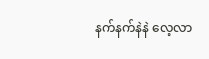နက်နက်နဲနဲ လေ့လာ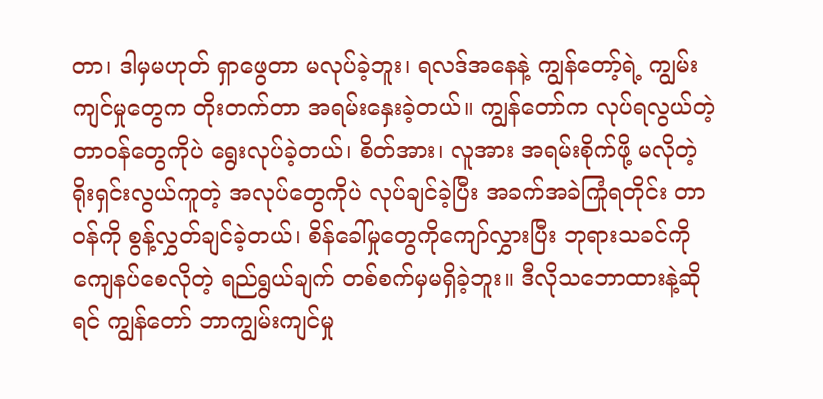တာ၊ ဒါမှမဟုတ် ရှာဖွေတာ မလုပ်ခဲ့ဘူး၊ ရလဒ်အနေနဲ့ ကျွန်တော့်ရဲ့ ကျွမ်းကျင်မှုတွေက တိုးတက်တာ အရမ်းနှေးခဲ့တယ်။ ကျွန်တော်က လုပ်ရလွယ်တဲ့ တာဝန်တွေကိုပဲ ရွေးလုပ်ခဲ့တယ်၊ စိတ်အား၊ လူအား အရမ်းစိုက်ဖို့ မလိုတဲ့ ရိုးရှင်းလွယ်ကူတဲ့ အလုပ်တွေကိုပဲ လုပ်ချင်ခဲ့ပြီး အခက်အခဲကြုံရတိုင်း တာဝန်ကို စွန့်လွှတ်ချင်ခဲ့တယ်၊ စိန်ခေါ်မှုတွေကိုကျော်လွှားပြီး ဘုရားသခင်ကို ကျေနပ်စေလိုတဲ့ ရည်ရွယ်ချက် တစ်စက်မှမရှိခဲ့ဘူး။ ဒီလိုသဘောထားနဲ့ဆိုရင် ကျွန်တော် ဘာကျွမ်းကျင်မှု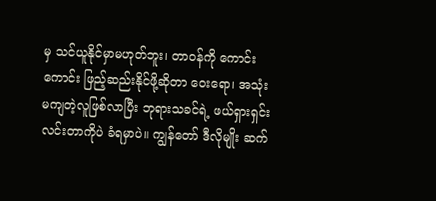မှ သင်ယူနိုင်မှာမဟုတ်ဘူး၊ တာဝန်ကို ကောင်းကောင်း ဖြည့်ဆည်းနိုင်ဖို့ဆိုတာ ဝေးရော၊ အသုံးမကျတဲ့လူဖြစ်လာပြီး ဘုရားသခင်ရဲ့ ဖယ်ရှားရှင်းလင်းတာကိုပဲ ခံရမှာပဲ။ ကျွန်တော် ဒီလိုမျိုး ဆက်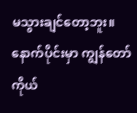မသွားချင်တော့ဘူး။ နောက်ပိုင်းမှာ ကျွန်တော် ကိုယ်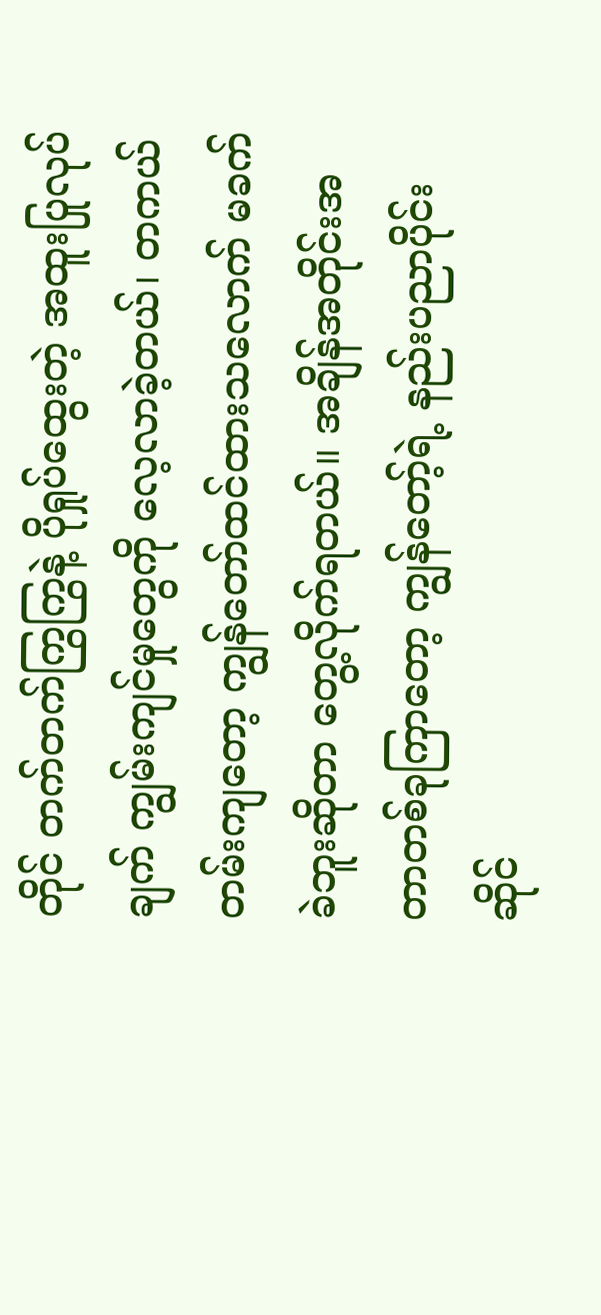တိုင် တက်တက်ကြွကြွနဲ့ ပိုရှုပ်ထွေးတဲ့ အထူးပြုလုပ်ချက် ကျွမ်းကျင်မှုတွေကို လေ့လာခဲ့တယ်၊ တကယ်တမ်းကျတော့ ကျွန်တော်ထင်ထားသလောက် မခက်ခဲဘူးဆိုတာ တွေ့လိုက်ရတယ်။ အချိန်အတိုင်းအတာတစ်ခုကြာတော့ ကျွန်တော့်ရဲ့ နည်းပညာပိုင်းဆိုင်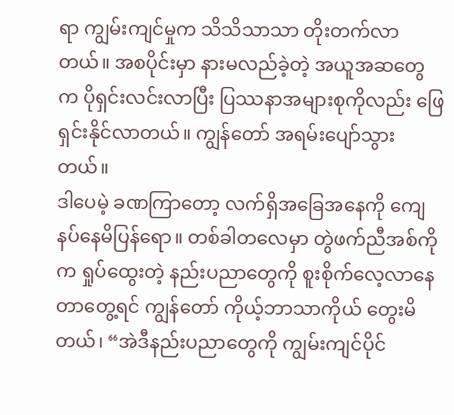ရာ ကျွမ်းကျင်မှုက သိသိသာသာ တိုးတက်လာတယ်။ အစပိုင်းမှာ နားမလည်ခဲ့တဲ့ အယူအဆတွေက ပိုရှင်းလင်းလာပြီး ပြဿနာအများစုကိုလည်း ဖြေရှင်းနိုင်လာတယ်။ ကျွန်တော် အရမ်းပျော်သွားတယ်။
ဒါပေမဲ့ ခဏကြာတော့ လက်ရှိအခြေအနေကို ကျေနပ်နေမိပြန်ရော။ တစ်ခါတလေမှာ တွဲဖက်ညီအစ်ကိုက ရှုပ်ထွေးတဲ့ နည်းပညာတွေကို စူးစိုက်လေ့လာနေတာတွေ့ရင် ကျွန်တော် ကိုယ့်ဘာသာကိုယ် တွေးမိတယ်၊ “အဲဒီနည်းပညာတွေကို ကျွမ်းကျင်ပိုင်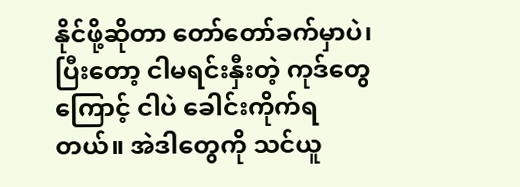နိုင်ဖို့ဆိုတာ တော်တော်ခက်မှာပဲ၊ ပြီးတော့ ငါမရင်းနှီးတဲ့ ကုဒ်တွေကြောင့် ငါပဲ ခေါင်းကိုက်ရတယ်။ အဲဒါတွေကို သင်ယူ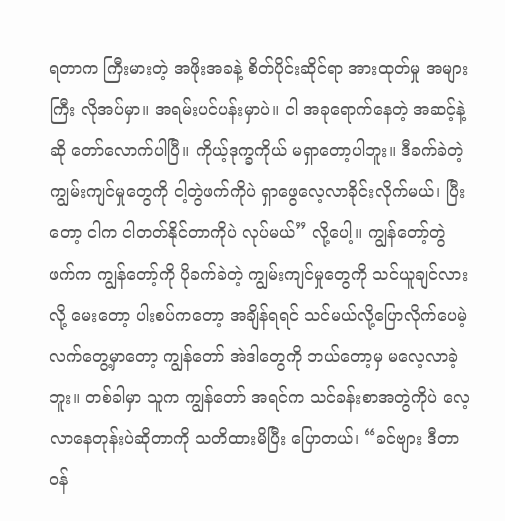ရတာက ကြီးမားတဲ့ အဖိုးအခနဲ့ စိတ်ပိုင်းဆိုင်ရာ အားထုတ်မှု အများကြီး လိုအပ်မှာ။ အရမ်းပင်ပန်းမှာပဲ။ ငါ အခုရောက်နေတဲ့ အဆင့်နဲ့ဆို တော်လောက်ပါပြီ။ ကိုယ့်ဒုက္ခကိုယ် မရှာတော့ပါဘူး။ ဒီခက်ခဲတဲ့ ကျွမ်းကျင်မှုတွေကို ငါ့တွဲဖက်ကိုပဲ ရှာဖွေလေ့လာခိုင်းလိုက်မယ်၊ ပြီးတော့ ငါက ငါတတ်နိုင်တာကိုပဲ လုပ်မယ်” လို့ပေါ့။ ကျွန်တော့်တွဲဖက်က ကျွန်တော့်ကို ပိုခက်ခဲတဲ့ ကျွမ်းကျင်မှုတွေကို သင်ယူချင်လားလို့ မေးတော့ ပါးစပ်ကတော့ အချိန်ရရင် သင်မယ်လို့ပြောလိုက်ပေမဲ့ လက်တွေ့မှာတော့ ကျွန်တော် အဲဒါတွေကို ဘယ်တော့မှ မလေ့လာခဲ့ဘူး။ တစ်ခါမှာ သူက ကျွန်တော် အရင်က သင်ခန်းစာအတွဲကိုပဲ လေ့လာနေတုန်းပဲဆိုတာကို သတိထားမိပြီး ပြောတယ်၊ “ခင်ဗျား ဒီတာဝန်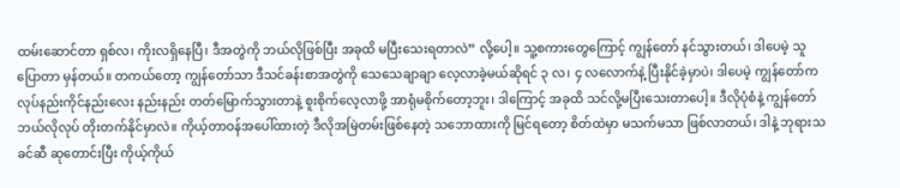ထမ်းဆောင်တာ ရှစ်လ၊ ကိုးလရှိနေပြီ၊ ဒီအတွဲကို ဘယ်လိုဖြစ်ပြီး အခုထိ မပြီးသေးရတာလဲ” လို့ပေါ့။ သူ့စကားတွေကြောင့် ကျွန်တော် နင်သွားတယ်၊ ဒါပေမဲ့ သူပြောတာ မှန်တယ်။ တကယ်တော့ ကျွန်တော်သာ ဒီသင်ခန်းစာအတွဲကို သေသေချာချာ လေ့လာခဲ့မယ်ဆိုရင် ၃ လ၊ ၄ လလောက်နဲ့ ပြီးနိုင်ခဲ့မှာပဲ၊ ဒါပေမဲ့ ကျွန်တော်က လုပ်နည်းကိုင်နည်းလေး နည်းနည်း တတ်မြောက်သွားတာနဲ့ စူးစိုက်လေ့လာဖို့ အာရုံမစိုက်တော့ဘူး၊ ဒါကြောင့် အခုထိ သင်လို့မပြီးသေးတာပေါ့။ ဒီလိုပုံစံနဲ့ ကျွန်တော် ဘယ်လိုလုပ် တိုးတက်နိုင်မှာလဲ။ ကိုယ့်တာဝန်အပေါ်ထားတဲ့ ဒီလိုအမြဲတမ်းဖြစ်နေတဲ့ သဘောထားကို မြင်ရတော့ စိတ်ထဲမှာ မသက်မသာ ဖြစ်လာတယ်၊ ဒါနဲ့ ဘုရားသခင်ဆီ ဆုတောင်းပြီး ကိုယ့်ကိုယ်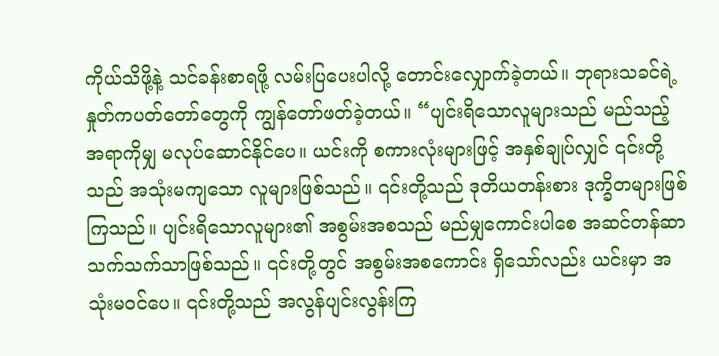ကိုယ်သိဖို့နဲ့ သင်ခန်းစာရဖို့ လမ်းပြပေးပါလို့ တောင်းလျှောက်ခဲ့တယ်။ ဘုရားသခင်ရဲ့ နှုတ်ကပတ်တော်တွေကို ကျွန်တော်ဖတ်ခဲ့တယ်။ “ပျင်းရိသောလူများသည် မည်သည့်အရာကိုမျှ မလုပ်ဆောင်နိုင်ပေ။ ယင်းကို စကားလုံးများဖြင့် အနှစ်ချုပ်လျှင် ၎င်းတို့သည် အသုံးမကျသော လူများဖြစ်သည်။ ၎င်းတို့သည် ဒုတိယတန်းစား ဒုက္ခိတများဖြစ်ကြသည်။ ပျင်းရိသောလူများ၏ အစွမ်းအစသည် မည်မျှကောင်းပါစေ အဆင်တန်ဆာသက်သက်သာဖြစ်သည်။ ၎င်းတို့တွင် အစွမ်းအစကောင်း ရှိသော်လည်း ယင်းမှာ အသုံးမဝင်ပေ။ ၎င်းတို့သည် အလွန်ပျင်းလွန်းကြ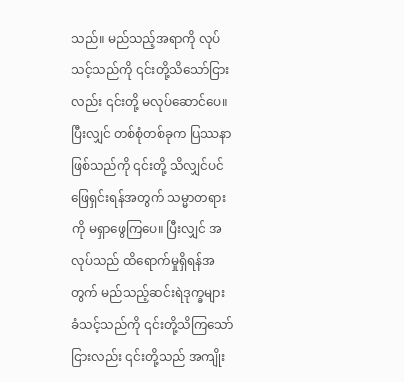သည်။ မည်သည့်အရာကို လုပ်သင့်သည်ကို ၎င်းတို့သိသော်ငြားလည်း ၎င်းတို့ မလုပ်ဆောင်ပေ။ ပြီးလျှင် တစ်စုံတစ်ခုက ပြဿနာဖြစ်သည်ကို ၎င်းတို့ သိလျှင်ပင် ဖြေရှင်းရန်အတွက် သမ္မာတရားကို မရှာဖွေကြပေ။ ပြီးလျှင် အလုပ်သည် ထိရောက်မှုရှိရန်အတွက် မည်သည့်ဆင်းရဲဒုက္ခများ ခံသင့်သည်ကို ၎င်းတို့သိကြသော်ငြားလည်း ၎င်းတို့သည် အကျိုး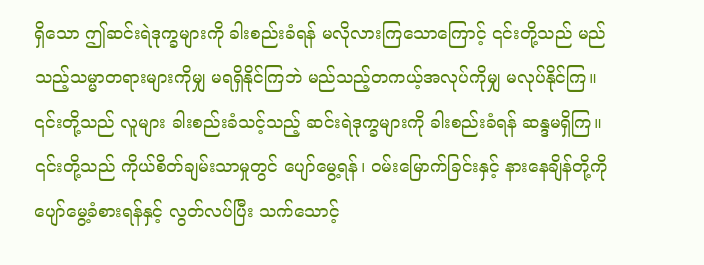ရှိသော ဤဆင်းရဲဒုက္ခများကို ခါးစည်းခံရန် မလိုလားကြသောကြောင့် ၎င်းတို့သည် မည်သည့်သမ္မာတရားများကိုမျှ မရရှိနိုင်ကြဘဲ မည်သည့်တကယ့်အလုပ်ကိုမျှ မလုပ်နိုင်ကြ။ ၎င်းတို့သည် လူများ ခါးစည်းခံသင့်သည့် ဆင်းရဲဒုက္ခများကို ခါးစည်းခံရန် ဆန္ဒမရှိကြ။ ၎င်းတို့သည် ကိုယ်စိတ်ချမ်းသာမှုတွင် ပျော်မွေ့ရန်၊ ဝမ်းမြောက်ခြင်းနှင့် နားနေချိန်တို့ကို ပျော်မွေ့ခံစားရန်နှင့် လွတ်လပ်ပြီး သက်သောင့်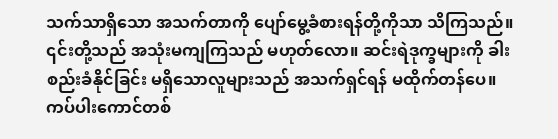သက်သာရှိသော အသက်တာကို ပျော်မွေ့ခံစားရန်တို့ကိုသာ သိကြသည်။ ၎င်းတို့သည် အသုံးမကျကြသည် မဟုတ်လော။ ဆင်းရဲဒုက္ခများကို ခါးစည်းခံနိုင်ခြင်း မရှိသောလူများသည် အသက်ရှင်ရန် မထိုက်တန်ပေ။ ကပ်ပါးကောင်တစ်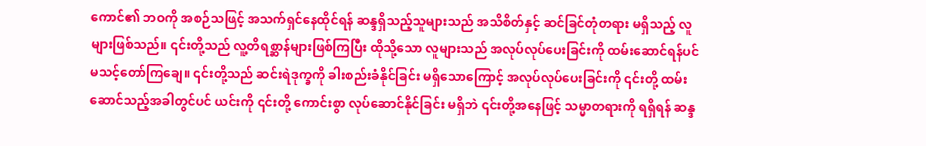ကောင်၏ ဘဝကို အစဉ်သဖြင့် အသက်ရှင်နေထိုင်ရန် ဆန္ဒရှိသည့်သူများသည် အသိစိတ်နှင့် ဆင်ခြင်တုံတရား မရှိသည့် လူများဖြစ်သည်။ ၎င်းတို့သည် လူ့တိရစ္ဆာန်များဖြစ်ကြပြီး ထိုသို့သော လူများသည် အလုပ်လုပ်ပေးခြင်းကို ထမ်းဆောင်ရန်ပင် မသင့်တော်ကြချေ။ ၎င်းတို့သည် ဆင်းရဲဒုက္ခကို ခါးစည်းခံနိုင်ခြင်း မရှိသောကြောင့် အလုပ်လုပ်ပေးခြင်းကို ၎င်းတို့ ထမ်းဆောင်သည့်အခါတွင်ပင် ယင်းကို ၎င်းတို့ ကောင်းစွာ လုပ်ဆောင်နိုင်ခြင်း မရှိဘဲ ၎င်းတို့အနေဖြင့် သမ္မာတရားကို ရရှိရန် ဆန္ဒ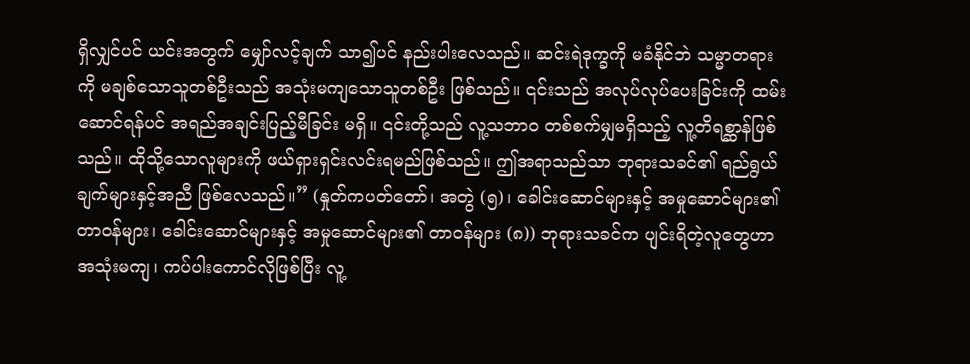ရှိလျှင်ပင် ယင်းအတွက် မျှော်လင့်ချက် သာ၍ပင် နည်းပါးလေသည်။ ဆင်းရဲဒုက္ခကို မခံနိုင်ဘဲ သမ္မာတရားကို မချစ်သောသူတစ်ဦးသည် အသုံးမကျသောသူတစ်ဦး ဖြစ်သည်။ ၎င်းသည် အလုပ်လုပ်ပေးခြင်းကို ထမ်းဆောင်ရန်ပင် အရည်အချင်းပြည့်မီခြင်း မရှိ။ ၎င်းတို့သည် လူ့သဘာဝ တစ်စက်မျှမရှိသည့် လူ့တိရစ္ဆာန်ဖြစ်သည်။ ထိုသို့သောလူများကို ဖယ်ရှားရှင်းလင်းရမည်ဖြစ်သည်။ ဤအရာသည်သာ ဘုရားသခင်၏ ရည်ရွယ်ချက်များနှင့်အညီ ဖြစ်လေသည်။” (နှုတ်ကပတ်တော်၊ အတွဲ (၅)၊ ခေါင်းဆောင်များနှင့် အမှုဆောင်များ၏ တာဝန်များ၊ ခေါင်းဆောင်များနှင့် အမှုဆောင်များ၏ တာဝန်များ (၈)) ဘုရားသခင်က ပျင်းရိတဲ့လူတွေဟာ အသုံးမကျ၊ ကပ်ပါးကောင်လိုဖြစ်ပြီး လူ့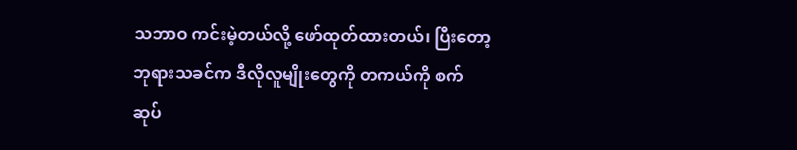သဘာဝ ကင်းမဲ့တယ်လို့ ဖော်ထုတ်ထားတယ်၊ ပြီးတော့ ဘုရားသခင်က ဒီလိုလူမျိုးတွေကို တကယ်ကို စက်ဆုပ်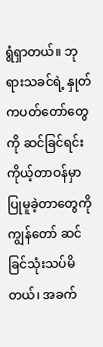ရွံရှာတယ်။ ဘုရားသခင်ရဲ့ နှုတ်ကပတ်တော်တွေကို ဆင်ခြင်ရင်း ကိုယ့်တာဝန်မှာ ပြုမူခဲ့တာတွေကို ကျွန်တော် ဆင်ခြင်သုံးသပ်မိတယ်၊ အခက်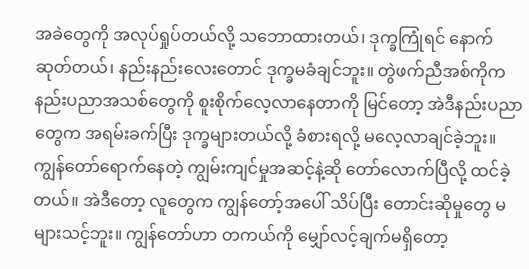အခဲတွေကို အလုပ်ရှုပ်တယ်လို့ သဘောထားတယ်၊ ဒုက္ခကြုံရင် နောက်ဆုတ်တယ်၊ နည်းနည်းလေးတောင် ဒုက္ခမခံချင်ဘူး။ တွဲဖက်ညီအစ်ကိုက နည်းပညာအသစ်တွေကို စူးစိုက်လေ့လာနေတာကို မြင်တော့ အဲဒီနည်းပညာတွေက အရမ်းခက်ပြီး ဒုက္ခများတယ်လို့ ခံစားရလို့ မလေ့လာချင်ခဲ့ဘူး။ ကျွန်တော်ရောက်နေတဲ့ ကျွမ်းကျင်မှုအဆင့်နဲ့ဆို တော်လောက်ပြီလို့ ထင်ခဲ့တယ်။ အဲဒီတော့ လူတွေက ကျွန်တော့်အပေါ် သိပ်ပြီး တောင်းဆိုမှုတွေ မများသင့်ဘူး။ ကျွန်တော်ဟာ တကယ်ကို မျှော်လင့်ချက်မရှိတော့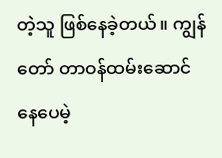တဲ့သူ ဖြစ်နေခဲ့တယ်။ ကျွန်တော် တာဝန်ထမ်းဆောင်နေပေမဲ့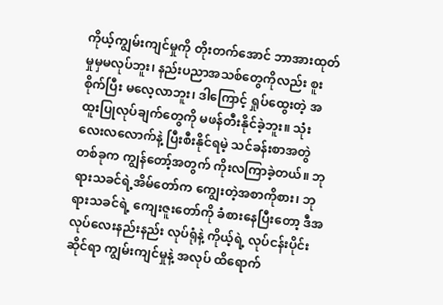ကိုယ့်ကျွမ်းကျင်မှုကို တိုးတက်အောင် ဘာအားထုတ်မှုမှမလုပ်ဘူး၊ နည်းပညာအသစ်တွေကိုလည်း စူးစိုက်ပြီး မလေ့လာဘူး၊ ဒါကြောင့် ရှုပ်ထွေးတဲ့ အထူးပြုလုပ်ချက်တွေကို မဖန်တီးနိုင်ခဲ့ဘူး။ သုံးလေးလလောက်နဲ့ ပြီးစီးနိုင်ရမဲ့ သင်ခန်းစာအတွဲတစ်ခုက ကျွန်တော့်အတွက် ကိုးလကြာခဲ့တယ်။ ဘုရားသခင်ရဲ့အိမ်တော်က ကျွေးတဲ့အစာကိုစား၊ ဘုရားသခင်ရဲ့ ကျေးဇူးတော်ကို ခံစားနေပြီးတော့ ဒီအလုပ်လေးနည်းနည်း လုပ်ရုံနဲ့ ကိုယ့်ရဲ့ လုပ်ငန်းပိုင်းဆိုင်ရာ ကျွမ်းကျင်မှုနဲ့ အလုပ် ထိရောက်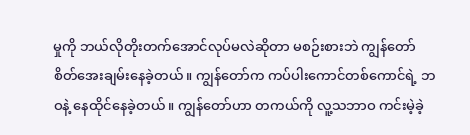မှုကို ဘယ်လိုတိုးတက်အောင်လုပ်မလဲဆိုတာ မစဉ်းစားဘဲ ကျွန်တော် စိတ်အေးချမ်းနေခဲ့တယ်။ ကျွန်တော်က ကပ်ပါးကောင်တစ်ကောင်ရဲ့ ဘဝနဲ့ နေထိုင်နေခဲ့တယ်။ ကျွန်တော်ဟာ တကယ်ကို လူ့သဘာဝ ကင်းမဲ့ခဲ့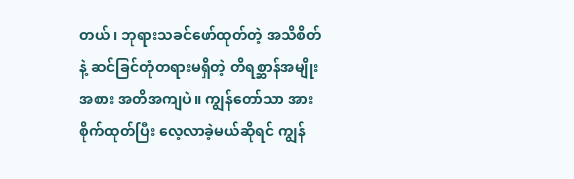တယ်၊ ဘုရားသခင်ဖော်ထုတ်တဲ့ အသိစိတ်နဲ့ ဆင်ခြင်တုံတရားမရှိတဲ့ တိရစ္ဆာန်အမျိုးအစား အတိအကျပဲ။ ကျွန်တော်သာ အားစိုက်ထုတ်ပြီး လေ့လာခဲ့မယ်ဆိုရင် ကျွန်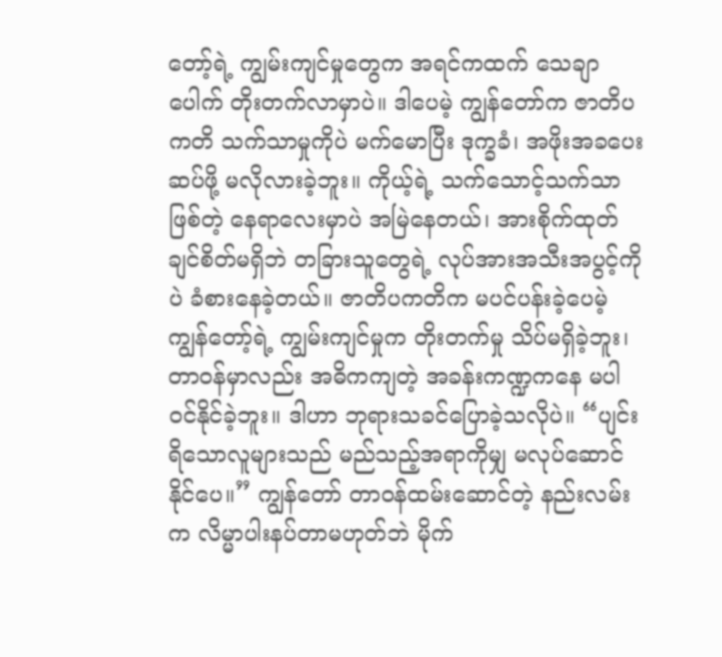တော့်ရဲ့ ကျွမ်းကျင်မှုတွေက အရင်ကထက် သေချာပေါက် တိုးတက်လာမှာပဲ။ ဒါပေမဲ့ ကျွန်တော်က ဇာတိပကတိ သက်သာမှုကိုပဲ မက်မောပြီး ဒုက္ခခံ၊ အဖိုးအခပေးဆပ်ဖို့ မလိုလားခဲ့ဘူး။ ကိုယ့်ရဲ့ သက်သောင့်သက်သာဖြစ်တဲ့ နေရာလေးမှာပဲ အမြဲနေတယ်၊ အားစိုက်ထုတ်ချင်စိတ်မရှိဘဲ တခြားသူတွေရဲ့ လုပ်အားအသီးအပွင့်ကိုပဲ ခံစားနေခဲ့တယ်။ ဇာတိပကတိက မပင်ပန်းခဲ့ပေမဲ့ ကျွန်တော့်ရဲ့ ကျွမ်းကျင်မှုက တိုးတက်မှု သိပ်မရှိခဲ့ဘူး၊ တာဝန်မှာလည်း အဓိကကျတဲ့ အခန်းကဏ္ဍကနေ မပါဝင်နိုင်ခဲ့ဘူး။ ဒါဟာ ဘုရားသခင်ပြောခဲ့သလိုပဲ။ “ပျင်းရိသောလူများသည် မည်သည့်အရာကိုမျှ မလုပ်ဆောင်နိုင်ပေ။” ကျွန်တော် တာဝန်ထမ်းဆောင်တဲ့ နည်းလမ်းက လိမ္မာပါးနပ်တာမဟုတ်ဘဲ မိုက်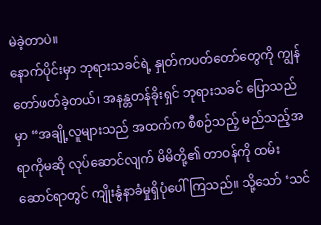မဲခဲ့တာပဲ။
နောက်ပိုင်းမှာ ဘုရားသခင်ရဲ့ နှုတ်ကပတ်တော်တွေကို ကျွန်တော်ဖတ်ခဲ့တယ်၊ အနန္တတန်ခိုးရှင် ဘုရားသခင် ပြောသည်မှာ “အချို့လူများသည် အထက်က စီစဉ်သည့် မည်သည့်အရာကိုမဆို လုပ်ဆောင်လျက် မိမိတို့၏ တာဝန်ကို ထမ်းဆောင်ရာတွင် ကျိုးနွံနာခံမှုရှိပုံပေါ်ကြသည်။ သို့သော် ‘သင်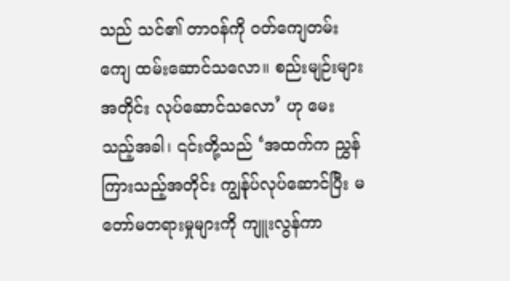သည် သင်၏ တာဝန်ကို ဝတ်ကျေတမ်းကျေ ထမ်းဆောင်သလော။ စည်းမျဉ်းများအတိုင်း လုပ်ဆောင်သလော’ ဟု မေးသည့်အခါ၊ ၎င်းတို့သည် ‘အထက်က ညွှန်ကြားသည့်အတိုင်း ကျွန်ုပ်လုပ်ဆောင်ပြီး မတော်မတရားမှုများကို ကျူးလွန်ကာ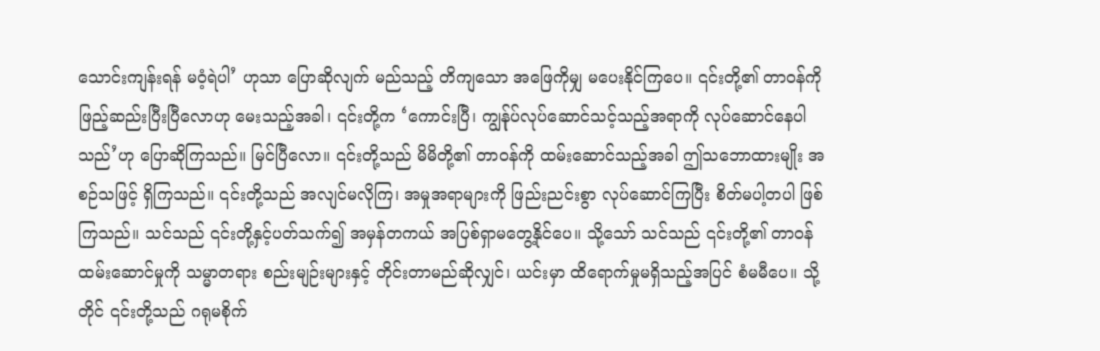သောင်းကျန်းရန် မဝံ့ရဲပါ’ ဟုသာ ပြောဆိုလျက် မည်သည့် တိကျသော အဖြေကိုမျှ မပေးနိုင်ကြပေ။ ၎င်းတို့၏ တာဝန်ကို ဖြည့်ဆည်းပြီးပြီလောဟု မေးသည့်အခါ၊ ၎င်းတို့က ‘ကောင်းပြီ၊ ကျွန်ုပ်လုပ်ဆောင်သင့်သည့်အရာကို လုပ်ဆောင်နေပါသည်’ဟု ပြောဆိုကြသည်။ မြင်ပြီလော။ ၎င်းတို့သည် မိမိတို့၏ တာဝန်ကို ထမ်းဆောင်သည့်အခါ ဤသဘောထားမျိုး အစဉ်သဖြင့် ရှိကြသည်။ ၎င်းတို့သည် အလျင်မလိုကြ၊ အမှုအရာများကို ဖြည်းညင်းစွာ လုပ်ဆောင်ကြပြီး စိတ်မပါ့တပါ ဖြစ်ကြသည်။ သင်သည် ၎င်းတို့နှင့်ပတ်သက်၍ အမှန်တကယ် အပြစ်ရှာမတွေ့နိုင်ပေ။ သို့သော် သင်သည် ၎င်းတို့၏ တာဝန်ထမ်းဆောင်မှုကို သမ္မာတရား စည်းမျဉ်းများနှင့် တိုင်းတာမည်ဆိုလျှင်၊ ယင်းမှာ ထိရောက်မှုမရှိသည့်အပြင် စံမမီပေ။ သို့တိုင် ၎င်းတို့သည် ဂရုမစိုက်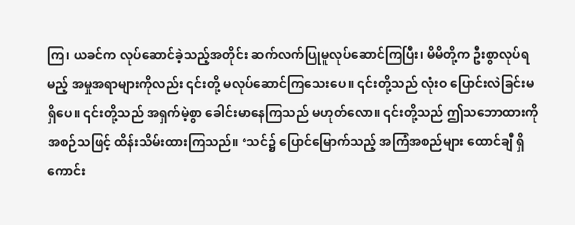ကြ၊ ယခင်က လုပ်ဆောင်ခဲ့သည့်အတိုင်း ဆက်လက်ပြုမူလုပ်ဆောင်ကြပြီး၊ မိမိတို့က ဦးစွာလုပ်ရမည့် အမှုအရာများကိုလည်း ၎င်းတို့ မလုပ်ဆောင်ကြသေးပေ။ ၎င်းတို့သည် လုံးဝ ပြောင်းလဲခြင်းမရှိပေ။ ၎င်းတို့သည် အရှက်မဲ့စွာ ခေါင်းမာနေကြသည် မဟုတ်လော။ ၎င်းတို့သည် ဤသဘောထားကို အစဉ်သဖြင့် ထိန်းသိမ်းထားကြသည်။ ‘သင်၌ ပြောင်မြောက်သည့် အကြံအစည်များ ထောင်ချီ ရှိကောင်း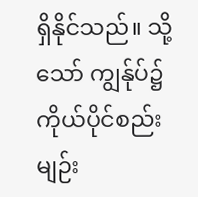ရှိနိုင်သည်။ သို့သော် ကျွန်ုပ်၌ ကိုယ်ပိုင်စည်းမျဉ်း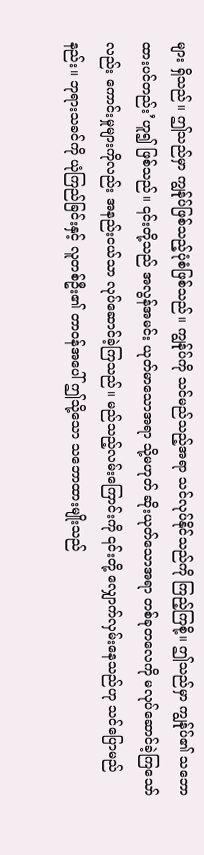များ ရှိသည်။ ဤသည်မှာ ကျွန်ုပ်ဖြစ်သည့်ပုံစံဖြစ်သည်။ ကျွန်ုပ်ကို သင်မည်သည့်အရာ သင်လုပ်နိုင်သည်ကို ကြည့်ကြစို့။ ဤသည်မှာ ကျွန်ုပ်၏ သဘောထားပင်တည်း’ဟူ၍ ဖြစ်သည်။ ၎င်းတို့သည် အလွန်အမင်း ယုတ်မာသောအရာ သို့မဟုတ် ဆိုးယုတ်သောအရာ တစ်ခုတလေကို မလုပ်ဆောင်ခဲ့ကြသော်လည်း ကောင်းမှုများကိုလည်း အနည်းငယ်သာ လုပ်ဆောင်ခဲ့ကြသည်။ မည်သည့်လမ်းကြောင်းကို ၎င်းတို့ လျှောက်လှမ်းနေသည်ဟု သင်ပြောမည်နည်း။ ဘုရားသခင်ကို ယုံကြည်ခြင်းနှင့် လူတစ်ဦး၏ တာဝန်အပေါ် ဤသို့သော သဘောထားမျိုးသည်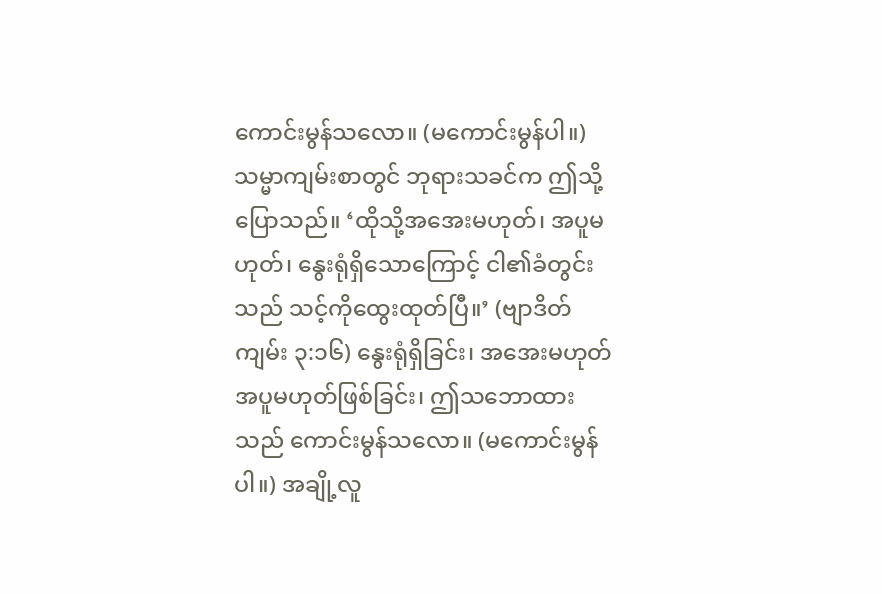ကောင်းမွန်သလော။ (မကောင်းမွန်ပါ။) သမ္မာကျမ်းစာတွင် ဘုရားသခင်က ဤသို့ ပြောသည်။ ‘ထိုသို့အအေးမဟုတ်၊ အပူမဟုတ်၊ နွေးရုံရှိသောကြောင့် ငါ၏ခံတွင်းသည် သင့်ကိုထွေးထုတ်ပြီ။’ (ဗျာဒိတ်ကျမ်း ၃:၁၆) နွေးရုံရှိခြင်း၊ အအေးမဟုတ် အပူမဟုတ်ဖြစ်ခြင်း၊ ဤသဘောထားသည် ကောင်းမွန်သလော။ (မကောင်းမွန်ပါ။) အချို့လူ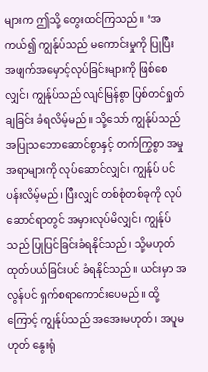များက ဤသို့ တွေးထင်ကြသည်။ ‘အကယ်၍ ကျွန်ုပ်သည် မကောင်းမှုကို ပြုပြီး အဖျက်အမှောင့်လုပ်ခြင်းများကို ဖြစ်စေလျှင်၊ ကျွန်ုပ်သည် လျင်မြန်စွာ ပြစ်တင်ရှုတ်ချခြင်း ခံရလိမ့်မည်။ သို့သော် ကျွန်ုပ်သည် အပြုသဘောဆောင်စွာနှင့် တက်ကြွစွာ အမှုအရာများကို လုပ်ဆောင်လျှင်၊ ကျွန်ုပ် ပင်ပန်းလိမ့်မည်၊ ပြီးလျှင် တစ်စုံတစ်ခုကို လုပ်ဆောင်ရာတွင် အမှားလုပ်မိလျှင်၊ ကျွန်ုပ်သည် ပြုပြင်ခြင်းခံရနိုင်သည်၊ သို့မဟုတ် ထုတ်ပယ်ခြင်းပင် ခံရနိုင်သည်။ ယင်းမှာ အလွန်ပင် ရှက်စရာကောင်းပေမည်။ ထို့ကြောင့် ကျွန်ုပ်သည် အအေးမဟုတ်၊ အပူမဟုတ် နွေးရုံ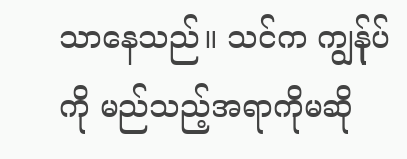သာနေသည်။ သင်က ကျွန်ုပ်ကို မည်သည့်အရာကိုမဆို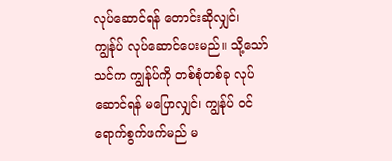လုပ်ဆောင်ရန် တောင်းဆိုလျှင်၊ ကျွန်ုပ် လုပ်ဆောင်ပေးမည်။ သို့သော် သင်က ကျွန်ုပ်ကို တစ်စုံတစ်ခု လုပ်ဆောင်ရန် မပြောလျှင်၊ ကျွန်ုပ် ဝင်ရောက်စွက်ဖက်မည် မ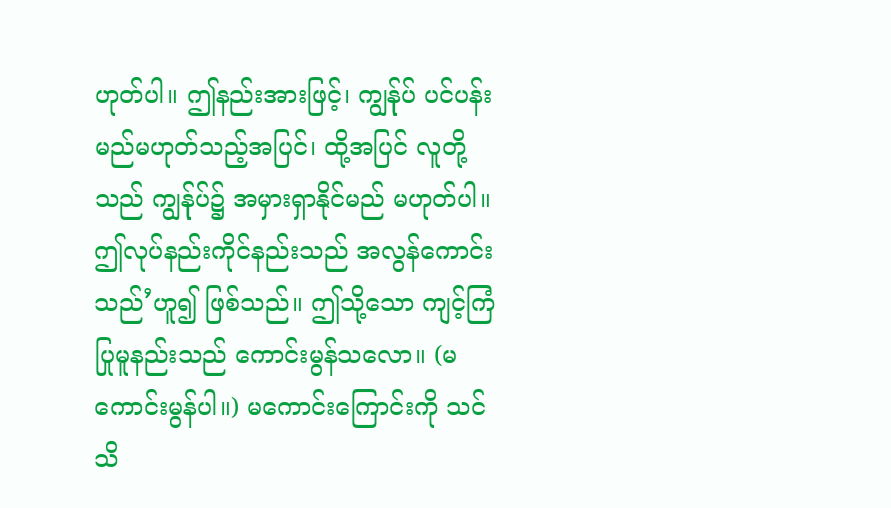ဟုတ်ပါ။ ဤနည်းအားဖြင့်၊ ကျွန်ုပ် ပင်ပန်းမည်မဟုတ်သည့်အပြင်၊ ထို့အပြင် လူတို့သည် ကျွန်ုပ်၌ အမှားရှာနိုင်မည် မဟုတ်ပါ။ ဤလုပ်နည်းကိုင်နည်းသည် အလွန်ကောင်းသည်’ဟူ၍ ဖြစ်သည်။ ဤသို့သော ကျင့်ကြံပြုမူနည်းသည် ကောင်းမွန်သလော။ (မကောင်းမွန်ပါ။) မကောင်းကြောင်းကို သင်သိ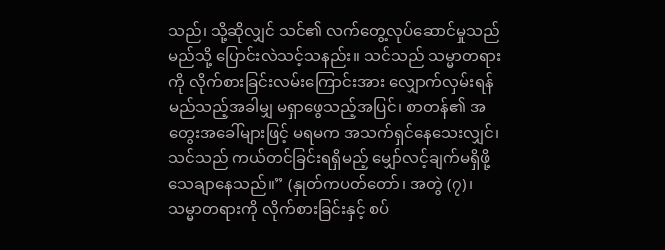သည်၊ သို့ဆိုလျှင် သင်၏ လက်တွေ့လုပ်ဆောင်မှုသည် မည်သို့ ပြောင်းလဲသင့်သနည်း။ သင်သည် သမ္မာတရားကို လိုက်စားခြင်းလမ်းကြောင်းအား လျှောက်လှမ်းရန် မည်သည့်အခါမျှ မရှာဖွေသည့်အပြင်၊ စာတန်၏ အတွေးအခေါ်များဖြင့် မရမက အသက်ရှင်နေသေးလျှင်၊ သင်သည် ကယ်တင်ခြင်းရရှိမည့် မျှော်လင့်ချက်မရှိဖို့ သေချာနေသည်။” (နှုတ်ကပတ်တော်၊ အတွဲ (၇)၊ သမ္မာတရားကို လိုက်စားခြင်းနှင့် စပ်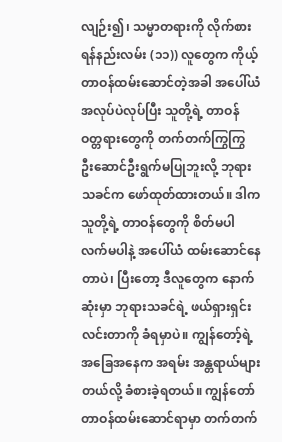လျဉ်း၍၊ သမ္မာတရားကို လိုက်စားရန်နည်းလမ်း (၁၁)) လူတွေက ကိုယ့်တာဝန်ထမ်းဆောင်တဲ့အခါ အပေါ်ယံအလုပ်ပဲလုပ်ပြီး သူတို့ရဲ့ တာဝန်ဝတ္တရားတွေကို တက်တက်ကြွကြွ ဦးဆောင်ဦးရွက်မပြုဘူးလို့ ဘုရားသခင်က ဖော်ထုတ်ထားတယ်။ ဒါက သူတို့ရဲ့ တာဝန်တွေကို စိတ်မပါလက်မပါနဲ့ အပေါ်ယံ ထမ်းဆောင်နေတာပဲ၊ ပြီးတော့ ဒီလူတွေက နောက်ဆုံးမှာ ဘုရားသခင်ရဲ့ ဖယ်ရှားရှင်းလင်းတာကို ခံရမှာပဲ။ ကျွန်တော့်ရဲ့ အခြေအနေက အရမ်း အန္တရာယ်များတယ်လို့ ခံစားခဲ့ရတယ်။ ကျွန်တော် တာဝန်ထမ်းဆောင်ရာမှာ တက်တက်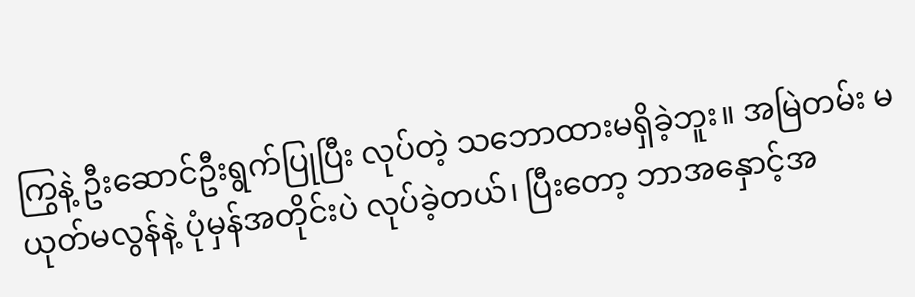ကြွနဲ့ ဦးဆောင်ဦးရွက်ပြုပြီး လုပ်တဲ့ သဘောထားမရှိခဲ့ဘူး။ အမြဲတမ်း မယုတ်မလွန်နဲ့ ပုံမှန်အတိုင်းပဲ လုပ်ခဲ့တယ်၊ ပြီးတော့ ဘာအနှောင့်အ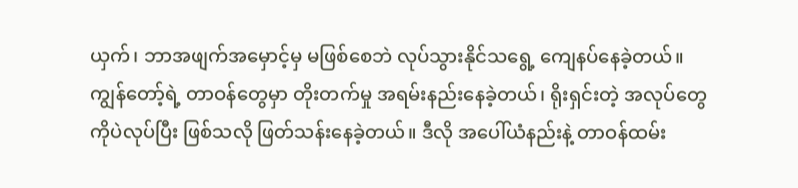ယှက်၊ ဘာအဖျက်အမှောင့်မှ မဖြစ်စေဘဲ လုပ်သွားနိုင်သရွေ့ ကျေနပ်နေခဲ့တယ်။ ကျွန်တော့်ရဲ့ တာဝန်တွေမှာ တိုးတက်မှု အရမ်းနည်းနေခဲ့တယ်၊ ရိုးရှင်းတဲ့ အလုပ်တွေကိုပဲလုပ်ပြီး ဖြစ်သလို ဖြတ်သန်းနေခဲ့တယ်။ ဒီလို အပေါ်ယံနည်းနဲ့ တာဝန်ထမ်း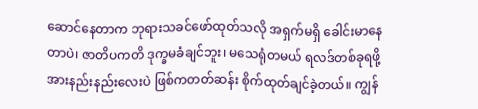ဆောင်နေတာက ဘုရားသခင်ဖော်ထုတ်သလို အရှက်မရှိ ခေါင်းမာနေတာပဲ၊ ဇာတိပကတိ ဒုက္ခမခံချင်ဘူး၊ မသေရုံတမယ် ရလဒ်တစ်ခုရဖို့ အားနည်းနည်းလေးပဲ ဖြစ်ကတတ်ဆန်း စိုက်ထုတ်ချင်ခဲ့တယ်။ ကျွန်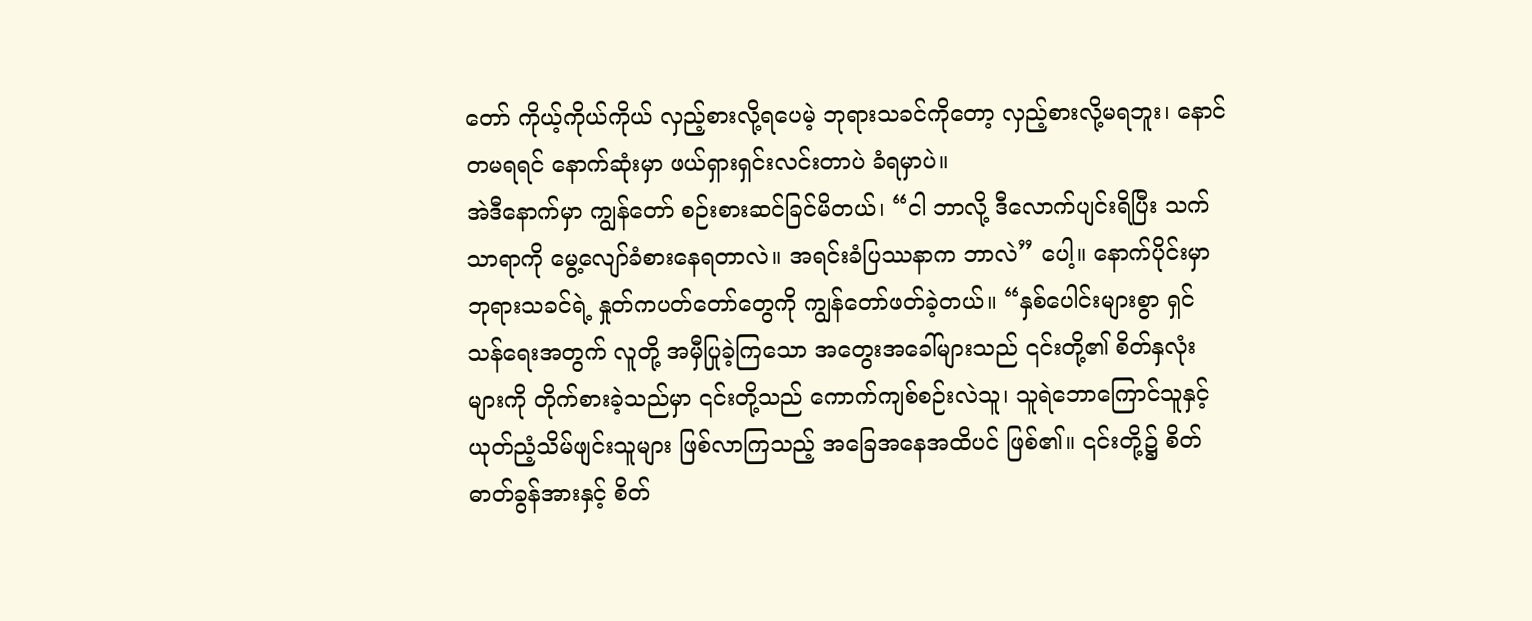တော် ကိုယ့်ကိုယ်ကိုယ် လှည့်စားလို့ရပေမဲ့ ဘုရားသခင်ကိုတော့ လှည့်စားလို့မရဘူး၊ နောင်တမရရင် နောက်ဆုံးမှာ ဖယ်ရှားရှင်းလင်းတာပဲ ခံရမှာပဲ။
အဲဒီနောက်မှာ ကျွန်တော် စဉ်းစားဆင်ခြင်မိတယ်၊ “ငါ ဘာလို့ ဒီလောက်ပျင်းရိပြီး သက်သာရာကို မွေ့လျော်ခံစားနေရတာလဲ။ အရင်းခံပြဿနာက ဘာလဲ” ပေါ့။ နောက်ပိုင်းမှာ ဘုရားသခင်ရဲ့ နှုတ်ကပတ်တော်တွေကို ကျွန်တော်ဖတ်ခဲ့တယ်။ “နှစ်ပေါင်းများစွာ ရှင်သန်ရေးအတွက် လူတို့ အမှီပြုခဲ့ကြသော အတွေးအခေါ်များသည် ၎င်းတို့၏ စိတ်နှလုံးများကို တိုက်စားခဲ့သည်မှာ ၎င်းတို့သည် ကောက်ကျစ်စဉ်းလဲသူ၊ သူရဲဘောကြောင်သူနှင့် ယုတ်ညံ့သိမ်ဖျင်းသူများ ဖြစ်လာကြသည့် အခြေအနေအထိပင် ဖြစ်၏။ ၎င်းတို့၌ စိတ်ဓာတ်ခွန်အားနှင့် စိတ်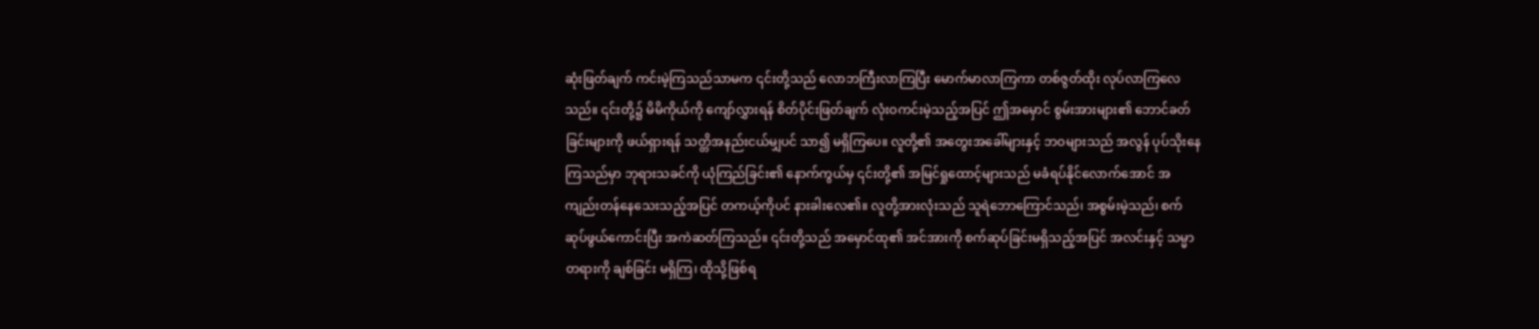ဆုံးဖြတ်ချက် ကင်းမဲ့ကြသည်သာမက ၎င်းတို့သည် လောဘကြီးလာကြပြီး မောက်မာလာကြကာ တစ်ဇွတ်ထိုး လုပ်လာကြလေသည်။ ၎င်းတို့၌ မိမိကိုယ်ကို ကျော်လွှားရန် စိတ်ပိုင်းဖြတ်ချက် လုံးဝကင်းမဲ့သည့်အပြင် ဤအမှောင် စွမ်းအားများ၏ ဘောင်ခတ်ခြင်းများကို ဖယ်ရှားရန် သတ္တိအနည်းငယ်မျှပင် သာ၍ မရှိကြပေ။ လူတို့၏ အတွေးအခေါ်များနှင့် ဘဝများသည် အလွန် ပုပ်သိုးနေကြသည်မှာ ဘုရားသခင်ကို ယုံကြည်ခြင်း၏ နောက်ကွယ်မှ ၎င်းတို့၏ အမြင်ရှုထောင့်များသည် မခံရပ်နိုင်လောက်အောင် အကျည်းတန်နေသေးသည့်အပြင် တကယ့်ကိုပင် နားခါးလေ၏။ လူတို့အားလုံးသည် သူရဲဘောကြောင်သည်၊ အစွမ်းမဲ့သည်၊ စက်ဆုပ်ဖွယ်ကောင်းပြီး အကဲဆတ်ကြသည်။ ၎င်းတို့သည် အမှောင်ထု၏ အင်အားကို စက်ဆုပ်ခြင်းမရှိသည့်အပြင် အလင်းနှင့် သမ္မာတရားကို ချစ်ခြင်း မရှိကြ၊ ထိုသို့ဖြစ်ရ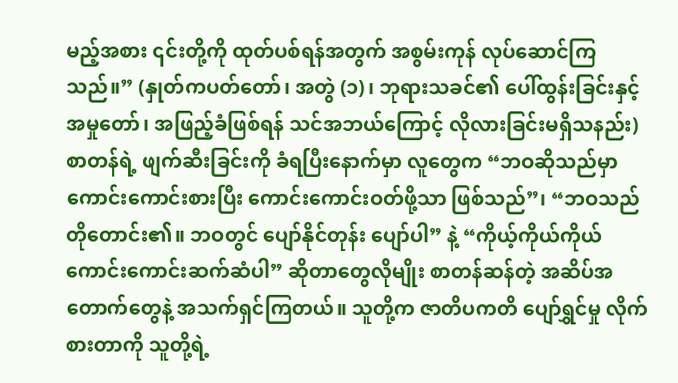မည့်အစား ၎င်းတို့ကို ထုတ်ပစ်ရန်အတွက် အစွမ်းကုန် လုပ်ဆောင်ကြသည်။” (နှုတ်ကပတ်တော်၊ အတွဲ (၁)၊ ဘုရားသခင်၏ ပေါ်ထွန်းခြင်းနှင့် အမှုတော်၊ အဖြည့်ခံဖြစ်ရန် သင်အဘယ်ကြောင့် လိုလားခြင်းမရှိသနည်း) စာတန်ရဲ့ ဖျက်ဆီးခြင်းကို ခံရပြီးနောက်မှာ လူတွေက “ဘဝဆိုသည်မှာ ကောင်းကောင်းစားပြီး ကောင်းကောင်းဝတ်ဖို့သာ ဖြစ်သည်”၊ “ဘဝသည် တိုတောင်း၏။ ဘဝတွင် ပျော်နိုင်တုန်း ပျော်ပါ” နဲ့ “ကိုယ့်ကိုယ်ကိုယ် ကောင်းကောင်းဆက်ဆံပါ” ဆိုတာတွေလိုမျိုး စာတန်ဆန်တဲ့ အဆိပ်အတောက်တွေနဲ့ အသက်ရှင်ကြတယ်။ သူတို့က ဇာတိပကတိ ပျော်ရွှင်မှု လိုက်စားတာကို သူတို့ရဲ့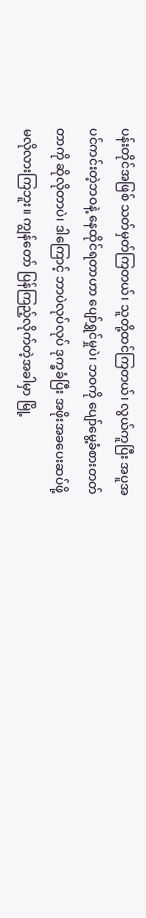ပန်းတိုင်အဖြစ် သတ်မှတ်ကြတယ်၊ သူတို့ထင်ကြတယ်၊ လွယ်ကူပြီး အပူအပင်ကင်းတဲ့ဘဝနဲ့ နေထိုင်ရတာဟာ ပျော်ရွှင်မှုပဲ၊ ဘဝကို ပျော်မွေ့ခံစားတတ်တာကို ဆိုလိုတာပဲ၊ ဒါကြောင့် ဘာပဲလုပ်လုပ် ဒုက္ခခံပြီး အဖိုးအခပေးဆပ်ဖို့ မလိုလားကြဘူး။ ကျွန်တော် ပြန်ကြည့်လိုက်တဲ့အခါမှာ မြို့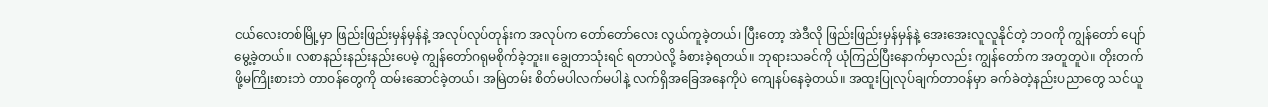ငယ်လေးတစ်မြို့မှာ ဖြည်းဖြည်းမှန်မှန်နဲ့ အလုပ်လုပ်တုန်းက အလုပ်က တော်တော်လေး လွယ်ကူခဲ့တယ်၊ ပြီးတော့ အဲဒီလို ဖြည်းဖြည်းမှန်မှန်နဲ့ အေးအေးလူလူနိုင်တဲ့ ဘဝကို ကျွန်တော် ပျော်မွေ့ခဲ့တယ်။ လစာနည်းနည်းနည်းပေမဲ့ ကျွန်တော်ဂရုမစိုက်ခဲ့ဘူး။ ချွေတာသုံးရင် ရတာပဲလို့ ခံစားခဲ့ရတယ်။ ဘုရားသခင်ကို ယုံကြည်ပြီးနောက်မှာလည်း ကျွန်တော်က အတူတူပဲ။ တိုးတက်ဖို့မကြိုးစားဘဲ တာဝန်တွေကို ထမ်းဆောင်ခဲ့တယ်၊ အမြဲတမ်း စိတ်မပါလက်မပါနဲ့ လက်ရှိအခြေအနေကိုပဲ ကျေနပ်နေခဲ့တယ်။ အထူးပြုလုပ်ချက်တာဝန်မှာ ခက်ခဲတဲ့နည်းပညာတွေ သင်ယူ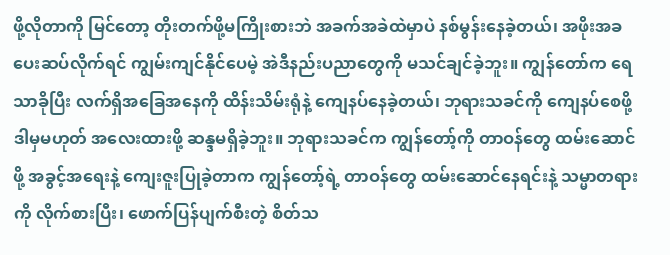ဖို့လိုတာကို မြင်တော့ တိုးတက်ဖို့မကြိုးစားဘဲ အခက်အခဲထဲမှာပဲ နစ်မွန်းနေခဲ့တယ်၊ အဖိုးအခပေးဆပ်လိုက်ရင် ကျွမ်းကျင်နိုင်ပေမဲ့ အဲဒီနည်းပညာတွေကို မသင်ချင်ခဲ့ဘူး။ ကျွန်တော်က ရေသာခိုပြီး လက်ရှိအခြေအနေကို ထိန်းသိမ်းရုံနဲ့ ကျေနပ်နေခဲ့တယ်၊ ဘုရားသခင်ကို ကျေနပ်စေဖို့ ဒါမှမဟုတ် အလေးထားဖို့ ဆန္ဒမရှိခဲ့ဘူး။ ဘုရားသခင်က ကျွန်တော့်ကို တာဝန်တွေ ထမ်းဆောင်ဖို့ အခွင့်အရေးနဲ့ ကျေးဇူးပြုခဲ့တာက ကျွန်တော့်ရဲ့ တာဝန်တွေ ထမ်းဆောင်နေရင်းနဲ့ သမ္မာတရားကို လိုက်စားပြီး၊ ဖောက်ပြန်ပျက်စီးတဲ့ စိတ်သ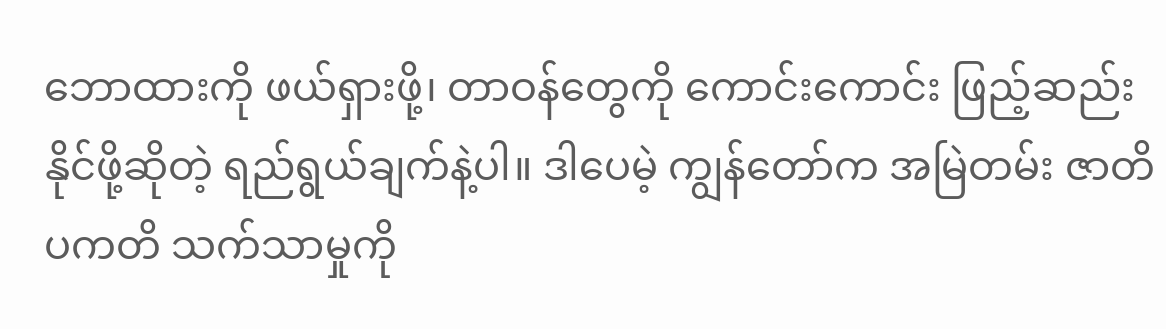ဘောထားကို ဖယ်ရှားဖို့၊ တာဝန်တွေကို ကောင်းကောင်း ဖြည့်ဆည်းနိုင်ဖို့ဆိုတဲ့ ရည်ရွယ်ချက်နဲ့ပါ။ ဒါပေမဲ့ ကျွန်တော်က အမြဲတမ်း ဇာတိပကတိ သက်သာမှုကို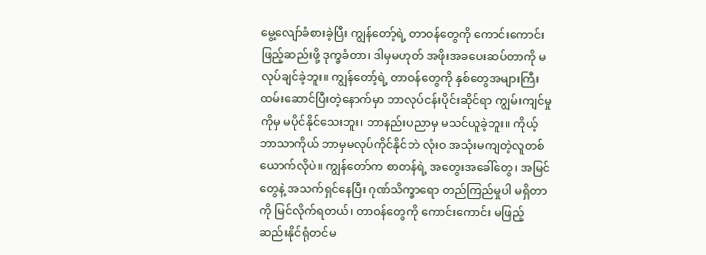မွေ့လျော်ခံစားခဲ့ပြီး ကျွန်တော့်ရဲ့ တာဝန်တွေကို ကောင်းကောင်း ဖြည့်ဆည်းဖို့ ဒုက္ခခံတာ၊ ဒါမှမဟုတ် အဖိုးအခပေးဆပ်တာကို မလုပ်ချင်ခဲ့ဘူး။ ကျွန်တော့်ရဲ့ တာဝန်တွေကို နှစ်တွေအများကြီး ထမ်းဆောင်ပြီးတဲ့နောက်မှာ ဘာလုပ်ငန်းပိုင်းဆိုင်ရာ ကျွမ်းကျင်မှုကိုမှ မပိုင်နိုင်သေးဘူး၊ ဘာနည်းပညာမှ မသင်ယူခဲ့ဘူး။ ကိုယ့်ဘာသာကိုယ် ဘာမှမလုပ်ကိုင်နိုင်ဘဲ လုံးဝ အသုံးမကျတဲ့လူတစ်ယောက်လိုပဲ။ ကျွန်တော်က စာတန်ရဲ့ အတွေးအခေါ်တွေ၊ အမြင်တွေနဲ့ အသက်ရှင်နေပြီး ဂုဏ်သိက္ခာရော တည်ကြည်မှုပါ မရှိတာကို မြင်လိုက်ရတယ်၊ တာဝန်တွေကို ကောင်းကောင်း မဖြည့်ဆည်းနိုင်ရုံတင်မ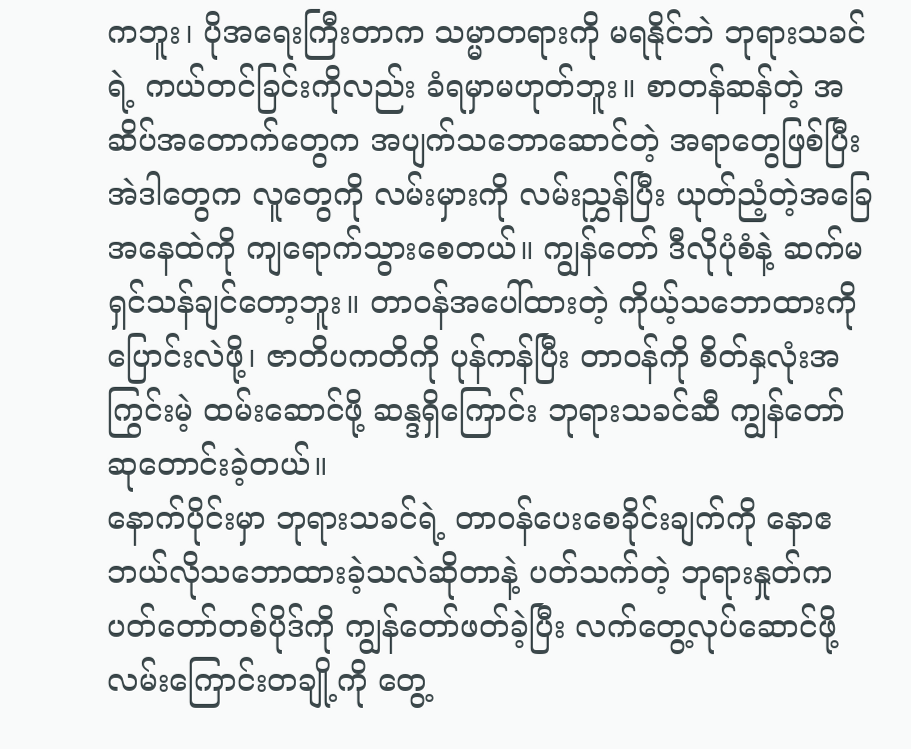ကဘူး၊ ပိုအရေးကြီးတာက သမ္မာတရားကို မရနိုင်ဘဲ ဘုရားသခင်ရဲ့ ကယ်တင်ခြင်းကိုလည်း ခံရမှာမဟုတ်ဘူး။ စာတန်ဆန်တဲ့ အဆိပ်အတောက်တွေက အပျက်သဘောဆောင်တဲ့ အရာတွေဖြစ်ပြီး အဲဒါတွေက လူတွေကို လမ်းမှားကို လမ်းညွှန်ပြီး ယုတ်ညံ့တဲ့အခြေအနေထဲကို ကျရောက်သွားစေတယ်။ ကျွန်တော် ဒီလိုပုံစံနဲ့ ဆက်မရှင်သန်ချင်တော့ဘူး။ တာဝန်အပေါ်ထားတဲ့ ကိုယ့်သဘောထားကို ပြောင်းလဲဖို့၊ ဇာတိပကတိကို ပုန်ကန်ပြီး တာဝန်ကို စိတ်နှလုံးအကြွင်းမဲ့ ထမ်းဆောင်ဖို့ ဆန္ဒရှိကြောင်း ဘုရားသခင်ဆီ ကျွန်တော် ဆုတောင်းခဲ့တယ်။
နောက်ပိုင်းမှာ ဘုရားသခင်ရဲ့ တာဝန်ပေးစေခိုင်းချက်ကို နောဧ ဘယ်လိုသဘောထားခဲ့သလဲဆိုတာနဲ့ ပတ်သက်တဲ့ ဘုရားနှုတ်ကပတ်တော်တစ်ပိုဒ်ကို ကျွန်တော်ဖတ်ခဲ့ပြီး လက်တွေ့လုပ်ဆောင်ဖို့ လမ်းကြောင်းတချို့ကို တွေ့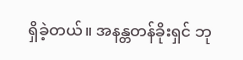ရှိခဲ့တယ်။ အနန္တတန်ခိုးရှင် ဘု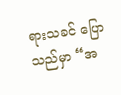ရားသခင် ပြောသည်မှာ “အ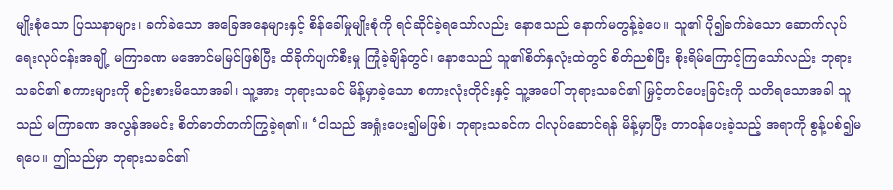မျိုးစုံသော ပြဿနာများ၊ ခက်ခဲသော အခြေအနေများနှင့် စိန်ခေါ်မှုမျိုးစုံကို ရင်ဆိုင်ခဲ့ရသော်လည်း နောဧသည် နောက်မတွန့်ခဲ့ပေ။ သူ၏ ပို၍ခက်ခဲသော ဆောက်လုပ်ရေးလုပ်ငန်းအချို့ မကြာခဏ မအောင်မမြင်ဖြစ်ပြီး ထိခိုက်ပျက်စီးမှု ကြုံခဲ့ချိန်တွင်၊ နောဧသည် သူ၏စိတ်နှလုံးထဲတွင် စိတ်ညစ်ပြီး စိုးရိမ်ကြောင့်ကြသော်လည်း ဘုရားသခင်၏ စကားများကို စဉ်းစားမိသောအခါ၊ သူ့အား ဘုရားသခင် မိန့်မှာခဲ့သော စကားလုံးတိုင်းနှင့် သူ့အပေါ် ဘုရားသခင်၏ မြှင့်တင်ပေးခြင်းကို သတိရသောအခါ သူသည် မကြာခဏ အလွန်အမင်း စိတ်ဓာတ်တက်ကြွခဲ့ရ၏။ ‘ငါသည် အရှုံးပေး၍မဖြစ်၊ ဘုရားသခင်က ငါလုပ်ဆောင်ရန် မိန့်မှာပြီး တာဝန်ပေးခဲ့သည့် အရာကို စွန့်ပစ်၍မရပေ။ ဤသည်မှာ ဘုရားသခင်၏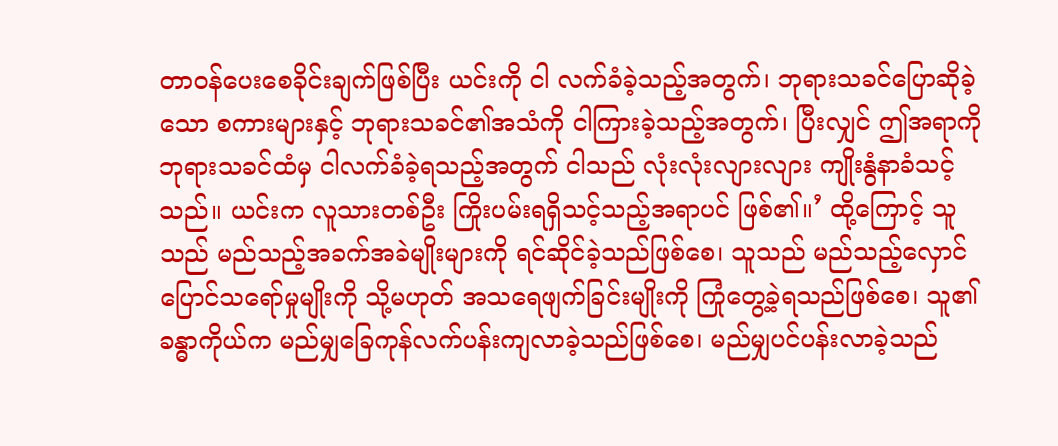တာဝန်ပေးစေခိုင်းချက်ဖြစ်ပြီး ယင်းကို ငါ လက်ခံခဲ့သည့်အတွက်၊ ဘုရားသခင်ပြောဆိုခဲ့သော စကားများနှင့် ဘုရားသခင်၏အသံကို ငါကြားခဲ့သည့်အတွက်၊ ပြီးလျှင် ဤအရာကို ဘုရားသခင်ထံမှ ငါလက်ခံခဲ့ရသည့်အတွက် ငါသည် လုံးလုံးလျားလျား ကျိုးနွံနာခံသင့်သည်။ ယင်းက လူသားတစ်ဦး ကြိုးပမ်းရရှိသင့်သည့်အရာပင် ဖြစ်၏။’ ထို့ကြောင့် သူသည် မည်သည့်အခက်အခဲမျိုးများကို ရင်ဆိုင်ခဲ့သည်ဖြစ်စေ၊ သူသည် မည်သည့်လှောင်ပြောင်သရော်မှုမျိုးကို သို့မဟုတ် အသရေဖျက်ခြင်းမျိုးကို ကြုံတွေ့ခဲ့ရသည်ဖြစ်စေ၊ သူ၏ ခန္ဓာကိုယ်က မည်မျှခြေကုန်လက်ပန်းကျလာခဲ့သည်ဖြစ်စေ၊ မည်မျှပင်ပန်းလာခဲ့သည်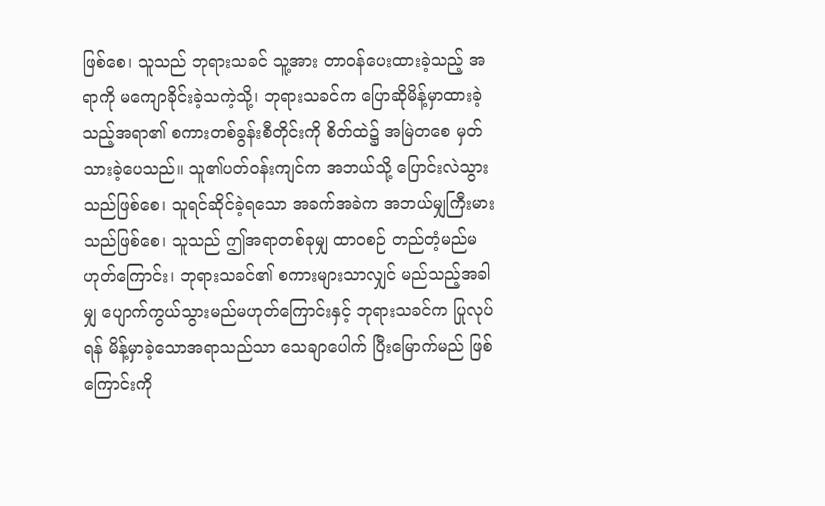ဖြစ်စေ၊ သူသည် ဘုရားသခင် သူ့အား တာဝန်ပေးထားခဲ့သည့် အရာကို မကျောခိုင်းခဲ့သကဲ့သို့၊ ဘုရားသခင်က ပြောဆိုမိန့်မှာထားခဲ့သည့်အရာ၏ စကားတစ်ခွန်းစီတိုင်းကို စိတ်ထဲ၌ အမြဲတစေ မှတ်သားခဲ့ပေသည်။ သူ၏ပတ်ဝန်းကျင်က အဘယ်သို့ ပြောင်းလဲသွားသည်ဖြစ်စေ၊ သူရင်ဆိုင်ခဲ့ရသော အခက်အခဲက အဘယ်မျှကြီးမားသည်ဖြစ်စေ၊ သူသည် ဤအရာတစ်ခုမျှ ထာဝစဉ် တည်တံ့မည်မဟုတ်ကြောင်း၊ ဘုရားသခင်၏ စကားများသာလျှင် မည်သည့်အခါမျှ ပျောက်ကွယ်သွားမည်မဟုတ်ကြောင်းနှင့် ဘုရားသခင်က ပြုလုပ်ရန် မိန့်မှာခဲ့သောအရာသည်သာ သေချာပေါက် ပြီးမြောက်မည် ဖြစ်ကြောင်းကို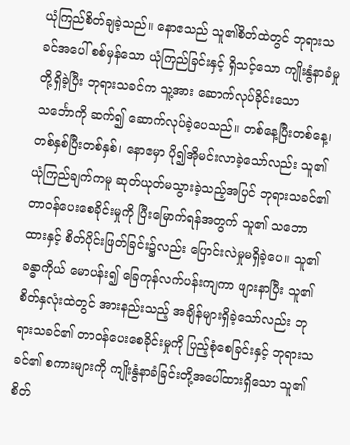ယုံကြည်စိတ်ချခဲ့သည်။ နောဧသည် သူ၏စိတ်ထဲတွင် ဘုရားသခင်အပေါ် စစ်မှန်သော ယုံကြည်ခြင်းနှင့် ရှိသင့်သော ကျိုးနွံနာခံမှုတို့ရှိခဲ့ပြီး ဘုရားသခင်က သူ့အား ဆောက်လုပ်ခိုင်းသော သင်္ဘောကို ဆက်၍ ဆောက်လုပ်ခဲ့ပေသည်။ တစ်နေ့ပြီးတစ်နေ့၊ တစ်နှစ်ပြီးတစ်နှစ်၊ နောဧမှာ ပို၍အိုမင်းလာခဲ့သော်လည်း သူ၏ယုံကြည်ချက်ကမူ ဆုတ်ယုတ်မသွားခဲ့သည့်အပြင် ဘုရားသခင်၏ တာဝန်ပေးစေခိုင်းမှုကို ပြီးမြောက်ရန်အတွက် သူ၏ သဘောထားနှင့် စိတ်ပိုင်းဖြတ်ခြင်း၌လည်း ပြောင်းလဲမှုမရှိခဲ့ပေ။ သူ၏ခန္ဓာကိုယ် မောပန်း၍ ခြေကုန်လက်ပန်းကျကာ ဖျားနာပြီး သူ၏စိတ်နှလုံးထဲတွင် အားနည်းသည့် အချိန်များရှိခဲ့သော်လည်း ဘုရားသခင်၏ တာဝန်ပေးစေခိုင်းမှုကို ပြည့်စုံစေခြင်းနှင့် ဘုရားသခင်၏ စကားများကို ကျိုးနွံနာခံခြင်းတို့အပေါ်ထားရှိသော သူ၏ စိတ်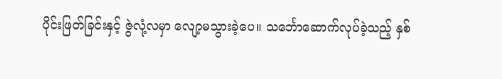ပိုင်းဖြတ်ခြင်းနှင့် ဇွဲလုံ့လမှာ လျော့မသွားခဲ့ပေ။ သင်္ဘောဆောက်လုပ်ခဲ့သည့် နှစ်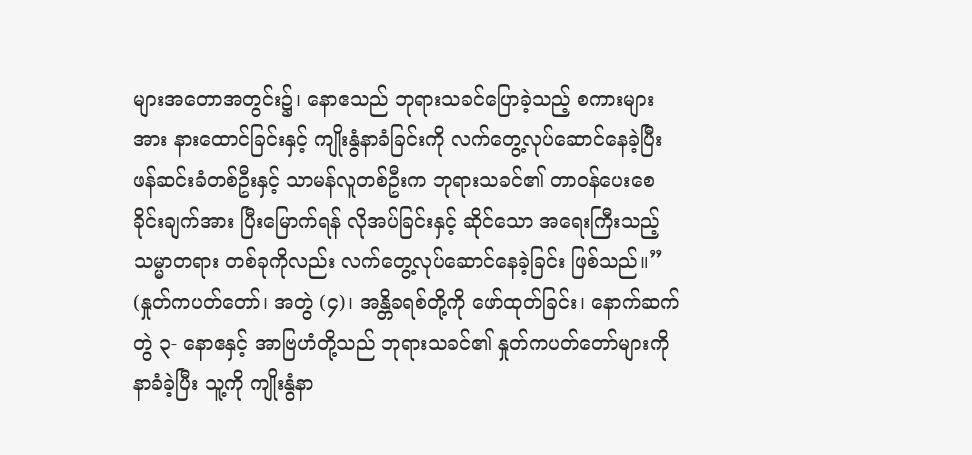များအတောအတွင်း၌၊ နောဧသည် ဘုရားသခင်ပြောခဲ့သည့် စကားများအား နားထောင်ခြင်းနှင့် ကျိုးနွံနာခံခြင်းကို လက်တွေ့လုပ်ဆောင်နေခဲ့ပြီး ဖန်ဆင်းခံတစ်ဦးနှင့် သာမန်လူတစ်ဦးက ဘုရားသခင်၏ တာဝန်ပေးစေခိုင်းချက်အား ပြီးမြောက်ရန် လိုအပ်ခြင်းနှင့် ဆိုင်သော အရေးကြီးသည့် သမ္မာတရား တစ်ခုကိုလည်း လက်တွေ့လုပ်ဆောင်နေခဲ့ခြင်း ဖြစ်သည်။” (နှုတ်ကပတ်တော်၊ အတွဲ (၄)၊ အန္တိခရစ်တို့ကို ဖော်ထုတ်ခြင်း၊ နောက်ဆက်တွဲ ၃- နောဧနှင့် အာဗြဟံတို့သည် ဘုရားသခင်၏ နှုတ်ကပတ်တော်များကို နာခံခဲ့ပြီး သူ့ကို ကျိုးနွံနာ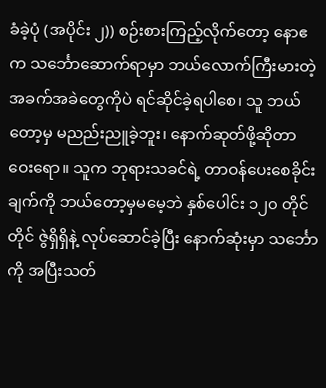ခံခဲ့ပုံ (အပိုင်း ၂)) စဉ်းစားကြည့်လိုက်တော့ နောဧက သင်္ဘောဆောက်ရာမှာ ဘယ်လောက်ကြီးမားတဲ့ အခက်အခဲတွေကိုပဲ ရင်ဆိုင်ခဲ့ရပါစေ၊ သူ ဘယ်တော့မှ မညည်းညူခဲ့ဘူး၊ နောက်ဆုတ်ဖို့ဆိုတာ ဝေးရော။ သူက ဘုရားသခင်ရဲ့ တာဝန်ပေးစေခိုင်းချက်ကို ဘယ်တော့မှမမေ့ဘဲ နှစ်ပေါင်း ၁၂၀ တိုင်တိုင် ဇွဲရှိရှိနဲ့ လုပ်ဆောင်ခဲ့ပြီး နောက်ဆုံးမှာ သင်္ဘောကို အပြီးသတ်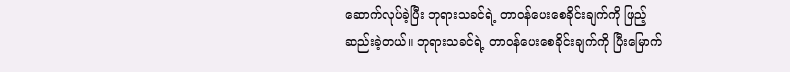ဆောက်လုပ်ခဲ့ပြီး ဘုရားသခင်ရဲ့ တာဝန်ပေးစေခိုင်းချက်ကို ဖြည့်ဆည်းခဲ့တယ်။ ဘုရားသခင်ရဲ့ တာဝန်ပေးစေခိုင်းချက်ကို ပြီးမြောက်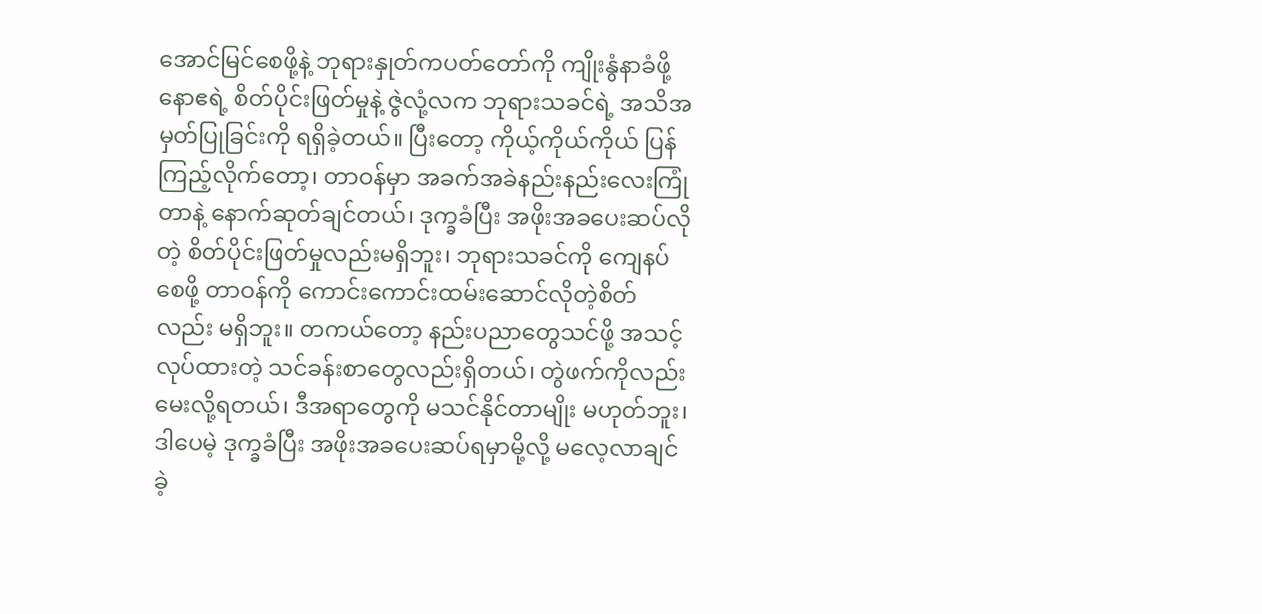အောင်မြင်စေဖို့နဲ့ ဘုရားနှုတ်ကပတ်တော်ကို ကျိုးနွံနာခံဖို့ နောဧရဲ့ စိတ်ပိုင်းဖြတ်မှုနဲ့ ဇွဲလုံ့လက ဘုရားသခင်ရဲ့ အသိအမှတ်ပြုခြင်းကို ရရှိခဲ့တယ်။ ပြီးတော့ ကိုယ့်ကိုယ်ကိုယ် ပြန်ကြည့်လိုက်တော့၊ တာဝန်မှာ အခက်အခဲနည်းနည်းလေးကြုံတာနဲ့ နောက်ဆုတ်ချင်တယ်၊ ဒုက္ခခံပြီး အဖိုးအခပေးဆပ်လိုတဲ့ စိတ်ပိုင်းဖြတ်မှုလည်းမရှိဘူး၊ ဘုရားသခင်ကို ကျေနပ်စေဖို့ တာဝန်ကို ကောင်းကောင်းထမ်းဆောင်လိုတဲ့စိတ်လည်း မရှိဘူး။ တကယ်တော့ နည်းပညာတွေသင်ဖို့ အသင့်လုပ်ထားတဲ့ သင်ခန်းစာတွေလည်းရှိတယ်၊ တွဲဖက်ကိုလည်း မေးလို့ရတယ်၊ ဒီအရာတွေကို မသင်နိုင်တာမျိုး မဟုတ်ဘူး၊ ဒါပေမဲ့ ဒုက္ခခံပြီး အဖိုးအခပေးဆပ်ရမှာမို့လို့ မလေ့လာချင်ခဲ့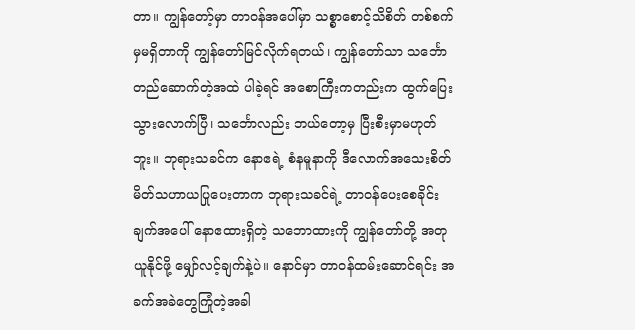တာ။ ကျွန်တော့်မှာ တာဝန်အပေါ်မှာ သစ္စာစောင့်သိစိတ် တစ်စက်မှမရှိတာကို ကျွန်တော်မြင်လိုက်ရတယ်၊ ကျွန်တော်သာ သင်္ဘောတည်ဆောက်တဲ့အထဲ ပါခဲ့ရင် အစောကြီးကတည်းက ထွက်ပြေးသွားလောက်ပြီ၊ သင်္ဘောလည်း ဘယ်တော့မှ ပြီးစီးမှာမဟုတ်ဘူး။ ဘုရားသခင်က နောဧရဲ့ စံနမူနာကို ဒီလောက်အသေးစိတ် မိတ်သဟာယပြုပေးတာက ဘုရားသခင်ရဲ့ တာဝန်ပေးစေခိုင်းချက်အပေါ် နောဧထားရှိတဲ့ သဘောထားကို ကျွန်တော်တို့ အတုယူနိုင်ဖို့ မျှော်လင့်ချက်နဲ့ပဲ။ နောင်မှာ တာဝန်ထမ်းဆောင်ရင်း အခက်အခဲတွေကြုံတဲ့အခါ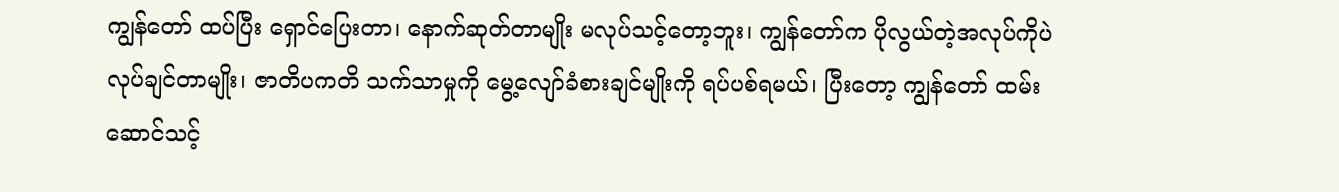ကျွန်တော် ထပ်ပြီး ရှောင်ပြေးတာ၊ နောက်ဆုတ်တာမျိုး မလုပ်သင့်တော့ဘူး၊ ကျွန်တော်က ပိုလွယ်တဲ့အလုပ်ကိုပဲ လုပ်ချင်တာမျိုး၊ ဇာတိပကတိ သက်သာမှုကို မွေ့လျော်ခံစားချင်မျိုးကို ရပ်ပစ်ရမယ်၊ ပြီးတော့ ကျွန်တော် ထမ်းဆောင်သင့်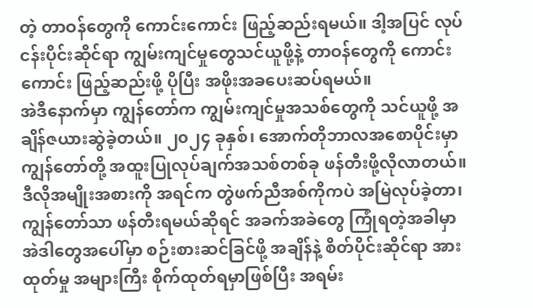တဲ့ တာဝန်တွေကို ကောင်းကောင်း ဖြည့်ဆည်းရမယ်။ ဒါ့အပြင် လုပ်ငန်းပိုင်းဆိုင်ရာ ကျွမ်းကျင်မှုတွေသင်ယူဖို့နဲ့ တာဝန်တွေကို ကောင်းကောင်း ဖြည့်ဆည်းဖို့ ပိုပြီး အဖိုးအခပေးဆပ်ရမယ်။
အဲဒီနောက်မှာ ကျွန်တော်က ကျွမ်းကျင်မှုအသစ်တွေကို သင်ယူဖို့ အချိန်ဇယားဆွဲခဲ့တယ်။ ၂၀၂၄ ခုနှစ်၊ အောက်တိုဘာလအစောပိုင်းမှာ ကျွန်တော်တို့ အထူးပြုလုပ်ချက်အသစ်တစ်ခု ဖန်တီးဖို့လိုလာတယ်။ ဒီလိုအမျိုးအစားကို အရင်က တွဲဖက်ညီအစ်ကိုကပဲ အမြဲလုပ်ခဲ့တာ၊ ကျွန်တော်သာ ဖန်တီးရမယ်ဆိုရင် အခက်အခဲတွေ ကြုံရတဲ့အခါမှာ အဲဒါတွေအပေါ်မှာ စဉ်းစားဆင်ခြင်ဖို့ အချိန်နဲ့ စိတ်ပိုင်းဆိုင်ရာ အားထုတ်မှု အများကြီး စိုက်ထုတ်ရမှာဖြစ်ပြီး အရမ်း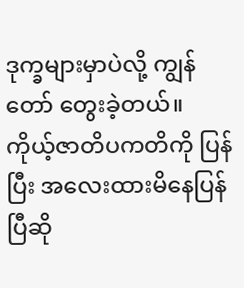ဒုက္ခများမှာပဲလို့ ကျွန်တော် တွေးခဲ့တယ်။ ကိုယ့်ဇာတိပကတိကို ပြန်ပြီး အလေးထားမိနေပြန်ပြီဆို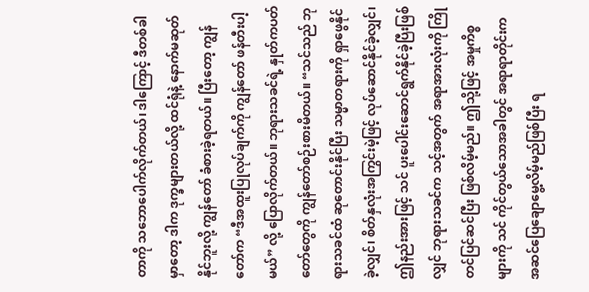တာကို သဘောပေါက်လိုက်တယ်၊ ဒါကြောင့် ဒီတစ်ခါမှာတော့ ဒါက ဒုက္ခများတယ်လို့ ထင်ရုံနဲ့ နောက်မဆုတ်နိုင်ဘူးလို့ ကျွန်တော် ခံစားခဲ့ရတယ်။ ပြီးတော့ ကျွန်တော်က “ဒီအထူးပြုလုပ်ချက်ကို ကျွန်တော် ဖန်တီးပါ့မယ်” လို့ ပြောလိုက်တယ်။ ဘုရားသခင်ရဲ့ နှုတ်ကပတ်တော်တွေကို ကျွန်တော်စဉ်းစားမိတယ်။ “သင်သည် ဘုရားသခင်ထံ ဆုတောင်းနိုင်ပြီး သမ္မာတရားကို ရှာဖွေနိုင်ခဲ့လျှင်၊ စိတ်နှလုံးအကြွင်းမဲ့ဖြင့် လုပ်ဆောင်နိုင်ခဲ့လျှင်၊ ဤနည်းအားဖြင့် သင် ပူးပေါင်းဆောင်ရွက်နိုင်ခဲ့ပြီးဖြစ်လျှင် ဘုရားသခင်က သင့်အတွက် အရာအားလုံးကို ကြိုတင်ပြင်ဆင်ပြီး ဖြစ်လိမ့်မည်။ ဤသို့ဖြင့် အမှုကိစ္စများကို သင် ကိုင်တွယ်သောအခါတွင် အရာရာတိုင်းက အဆင်ပြေချောမွေ့လိမ့်မည်ဖြစ်ပြီး ရ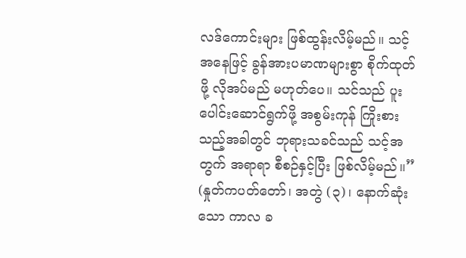လဒ်ကောင်းများ ဖြစ်ထွန်းလိမ့်မည်။ သင့်အနေဖြင့် ခွန်အားပမာဏများစွာ စိုက်ထုတ်ဖို့ လိုအပ်မည် မဟုတ်ပေ။ သင်သည် ပူးပေါင်းဆောင်ရွက်ဖို့ အစွမ်းကုန် ကြိုးစားသည့်အခါတွင် ဘုရားသခင်သည် သင့်အတွက် အရာရာ စီစဉ်နှင့်ပြီး ဖြစ်လိမ့်မည်။” (နှုတ်ကပတ်တော်၊ အတွဲ (၃)၊ နောက်ဆုံးသော ကာလ ခ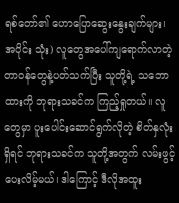ရစ်တော်၏ ဟောပြောဆွေးနွေးချက်များ၊ အပိုင်း သုံး) လူတွေအပေါ်ကျရောက်လာတဲ့ တာဝန်တွေနဲ့ပတ်သက်ပြီး သူတို့ရဲ့ သဘောထားကို ဘုရားသခင်က ကြည့်ရှုတယ်။ လူတွေမှာ ပူးပေါင်းဆောင်ရွက်လိုတဲ့ စိတ်နှလုံးရှိရင် ဘုရားသခင်က သူတို့အတွက် လမ်းဖွင့်ပေးလိမ့်မယ်၊ ဒါကြောင့် ဒီလိုအထူး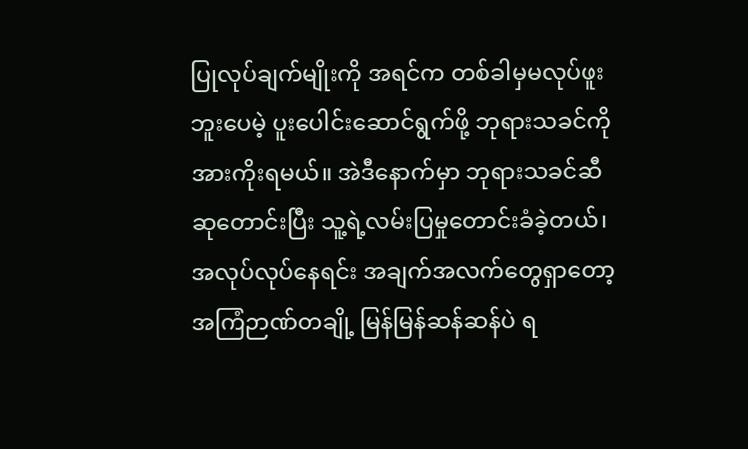ပြုလုပ်ချက်မျိုးကို အရင်က တစ်ခါမှမလုပ်ဖူးဘူးပေမဲ့ ပူးပေါင်းဆောင်ရွက်ဖို့ ဘုရားသခင်ကို အားကိုးရမယ်။ အဲဒီနောက်မှာ ဘုရားသခင်ဆီ ဆုတောင်းပြီး သူ့ရဲ့လမ်းပြမှုတောင်းခံခဲ့တယ်၊ အလုပ်လုပ်နေရင်း အချက်အလက်တွေရှာတော့ အကြံဉာဏ်တချို့ မြန်မြန်ဆန်ဆန်ပဲ ရ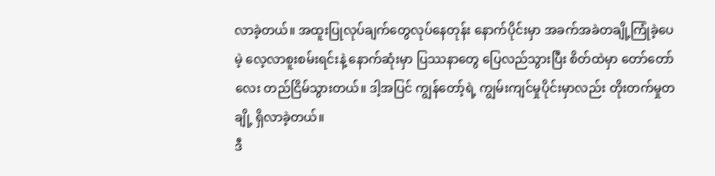လာခဲ့တယ်။ အထူးပြုလုပ်ချက်တွေလုပ်နေတုန်း နောက်ပိုင်းမှာ အခက်အခဲတချို့ကြုံခဲ့ပေမဲ့ လေ့လာစူးစမ်းရင်းနဲ့ နောက်ဆုံးမှာ ပြဿနာတွေ ပြေလည်သွားပြီး စိတ်ထဲမှာ တော်တော်လေး တည်ငြိမ်သွားတယ်။ ဒါ့အပြင် ကျွန်တော့်ရဲ့ ကျွမ်းကျင်မှုပိုင်းမှာလည်း တိုးတက်မှုတချို့ ရှိလာခဲ့တယ်။
ဒီ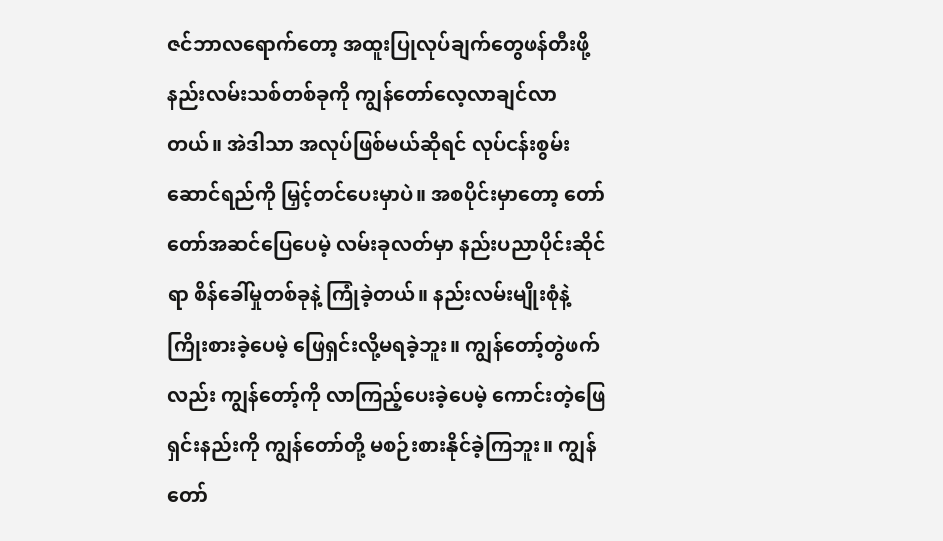ဇင်ဘာလရောက်တော့ အထူးပြုလုပ်ချက်တွေဖန်တီးဖို့ နည်းလမ်းသစ်တစ်ခုကို ကျွန်တော်လေ့လာချင်လာတယ်။ အဲဒါသာ အလုပ်ဖြစ်မယ်ဆိုရင် လုပ်ငန်းစွမ်းဆောင်ရည်ကို မြှင့်တင်ပေးမှာပဲ။ အစပိုင်းမှာတော့ တော်တော်အဆင်ပြေပေမဲ့ လမ်းခုလတ်မှာ နည်းပညာပိုင်းဆိုင်ရာ စိန်ခေါ်မှုတစ်ခုနဲ့ ကြုံခဲ့တယ်။ နည်းလမ်းမျိုးစုံနဲ့ ကြိုးစားခဲ့ပေမဲ့ ဖြေရှင်းလို့မရခဲ့ဘူး။ ကျွန်တော့်တွဲဖက်လည်း ကျွန်တော့်ကို လာကြည့်ပေးခဲ့ပေမဲ့ ကောင်းတဲ့ဖြေရှင်းနည်းကို ကျွန်တော်တို့ မစဉ်းစားနိုင်ခဲ့ကြဘူး။ ကျွန်တော်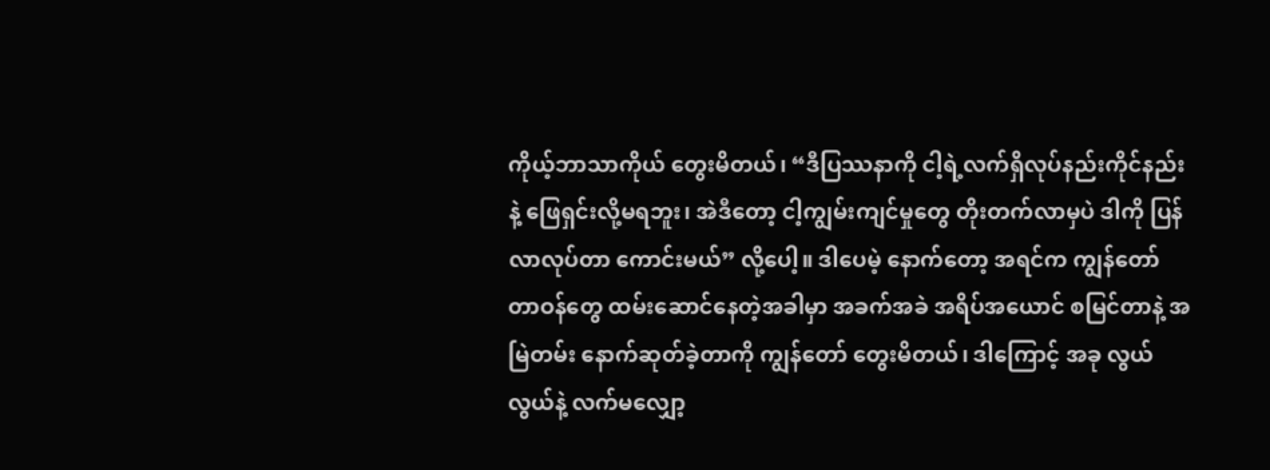ကိုယ့်ဘာသာကိုယ် တွေးမိတယ်၊ “ဒီပြဿနာကို ငါ့ရဲ့လက်ရှိလုပ်နည်းကိုင်နည်းနဲ့ ဖြေရှင်းလို့မရဘူး၊ အဲဒီတော့ ငါ့ကျွမ်းကျင်မှုတွေ တိုးတက်လာမှပဲ ဒါကို ပြန်လာလုပ်တာ ကောင်းမယ်” လို့ပေါ့။ ဒါပေမဲ့ နောက်တော့ အရင်က ကျွန်တော် တာဝန်တွေ ထမ်းဆောင်နေတဲ့အခါမှာ အခက်အခဲ အရိပ်အယောင် စမြင်တာနဲ့ အမြဲတမ်း နောက်ဆုတ်ခဲ့တာကို ကျွန်တော် တွေးမိတယ်၊ ဒါကြောင့် အခု လွယ်လွယ်နဲ့ လက်မလျှော့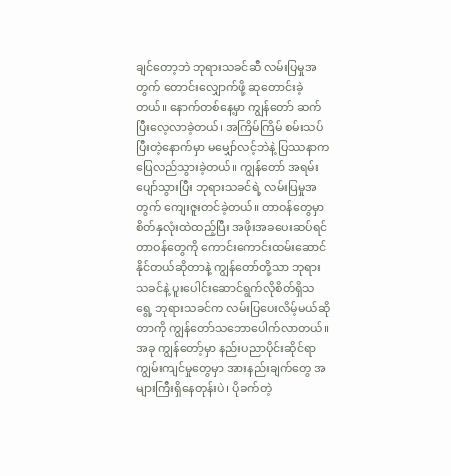ချင်တော့ဘဲ ဘုရားသခင်ဆီ လမ်းပြမှုအတွက် တောင်းလျှောက်ဖို့ ဆုတောင်းခဲ့တယ်။ နောက်တစ်နေ့မှာ ကျွန်တော် ဆက်ပြီးလေ့လာခဲ့တယ်၊ အကြိမ်ကြိမ် စမ်းသပ်ပြီးတဲ့နောက်မှာ မမျှော်လင့်ဘဲနဲ့ ပြဿနာက ပြေလည်သွားခဲ့တယ်။ ကျွန်တော် အရမ်းပျော်သွားပြီး ဘုရားသခင်ရဲ့ လမ်းပြမှုအတွက် ကျေးဇူးတင်ခဲ့တယ်။ တာဝန်တွေမှာ စိတ်နှလုံးထဲထည့်ပြီး အဖိုးအခပေးဆပ်ရင် တာဝန်တွေကို ကောင်းကောင်းထမ်းဆောင်နိုင်တယ်ဆိုတာနဲ့ ကျွန်တော်တို့သာ ဘုရားသခင်နဲ့ ပူးပေါင်းဆောင်ရွက်လိုစိတ်ရှိသရွေ့ ဘုရားသခင်က လမ်းပြပေးလိမ့်မယ်ဆိုတာကို ကျွန်တော်သဘောပေါက်လာတယ်။ အခု ကျွန်တော့်မှာ နည်းပညာပိုင်းဆိုင်ရာ ကျွမ်းကျင်မှုတွေမှာ အားနည်းချက်တွေ အများကြီးရှိနေတုန်းပဲ၊ ပိုခက်တဲ့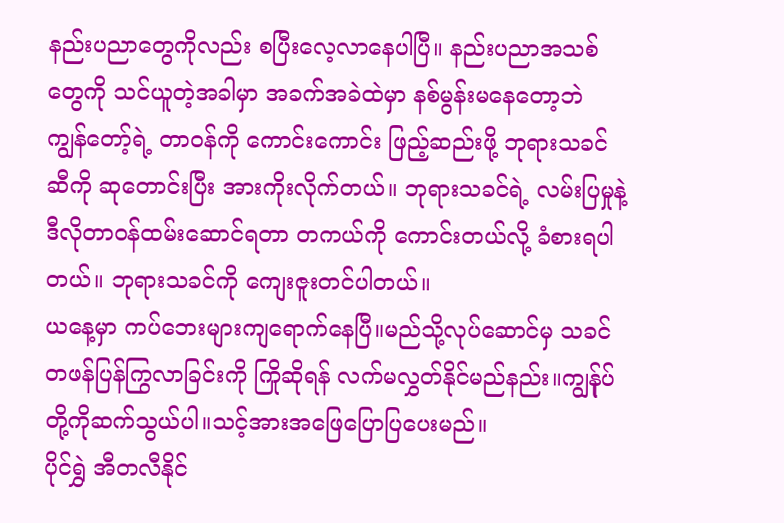နည်းပညာတွေကိုလည်း စပြီးလေ့လာနေပါပြီ။ နည်းပညာအသစ်တွေကို သင်ယူတဲ့အခါမှာ အခက်အခဲထဲမှာ နစ်မွန်းမနေတော့ဘဲ ကျွန်တော့်ရဲ့ တာဝန်ကို ကောင်းကောင်း ဖြည့်ဆည်းဖို့ ဘုရားသခင်ဆီကို ဆုတောင်းပြီး အားကိုးလိုက်တယ်။ ဘုရားသခင်ရဲ့ လမ်းပြမှုနဲ့ ဒီလိုတာဝန်ထမ်းဆောင်ရတာ တကယ်ကို ကောင်းတယ်လို့ ခံစားရပါတယ်။ ဘုရားသခင်ကို ကျေးဇူးတင်ပါတယ်။
ယနေ့မှာ ကပ်ဘေးများကျရောက်နေပြီ။မည်သို့လုပ်ဆောင်မှ သခင်တဖန်ပြန်ကြွလာခြင်းကို ကြိုဆိုရန် လက်မလွှတ်နိုင်မည်နည်း။ကျွန်ုပ်တို့ကိုဆက်သွယ်ပါ။သင့်အားအဖြေပြောပြပေးမည်။
ပိုင်ရွှဲ အီတလီနိုင်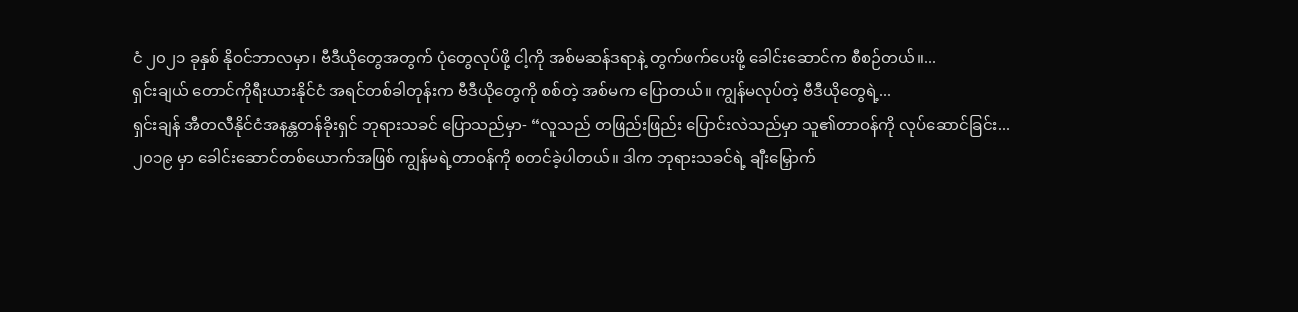ငံ ၂၀၂၁ ခုနှစ် နိုဝင်ဘာလမှာ၊ ဗီဒီယိုတွေအတွက် ပုံတွေလုပ်ဖို့ ငါ့ကို အစ်မဆန်ဒရာနဲ့ တွက်ဖက်ပေးဖို့ ခေါင်းဆောင်က စီစဉ်တယ်။...
ရှင်းချယ် တောင်ကိုရီးယားနိုင်ငံ အရင်တစ်ခါတုန်းက ဗီဒီယိုတွေကို စစ်တဲ့ အစ်မက ပြောတယ်။ ကျွန်မလုပ်တဲ့ ဗီဒီယိုတွေရဲ့...
ရှင်းချန် အီတလီနိုင်ငံအနန္တတန်ခိုးရှင် ဘုရားသခင် ပြောသည်မှာ- “လူသည် တဖြည်းဖြည်း ပြောင်းလဲသည်မှာ သူ၏တာဝန်ကို လုပ်ဆောင်ခြင်း...
၂၀၁၉ မှာ ခေါင်းဆောင်တစ်ယောက်အဖြစ် ကျွန်မရဲ့တာဝန်ကို စတင်ခဲ့ပါတယ်။ ဒါက ဘုရားသခင်ရဲ့ ချီးမြှောက်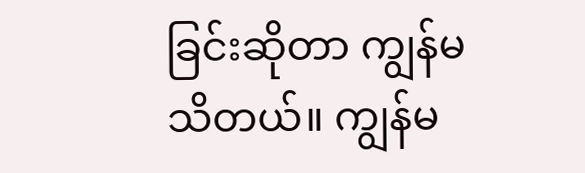ခြင်းဆိုတာ ကျွန်မ သိတယ်။ ကျွန်မ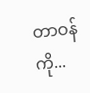တာဝန်ကို...